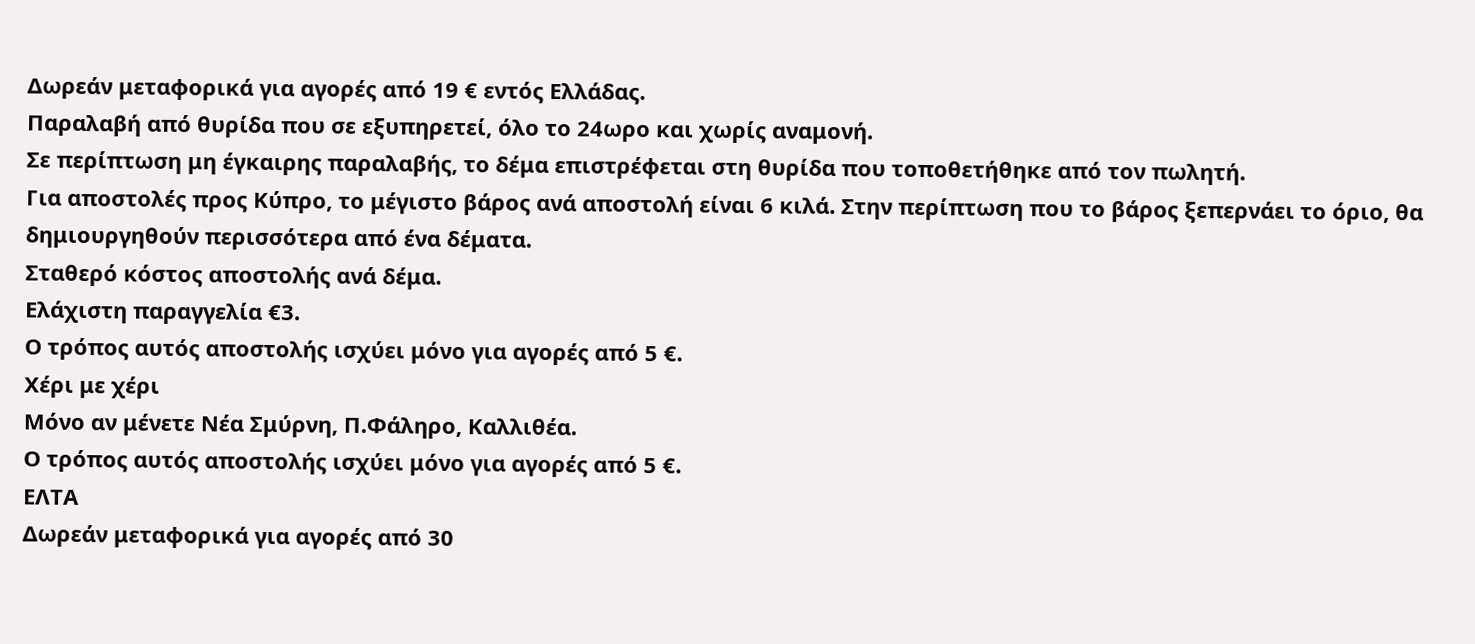Δωρεάν μεταφορικά για αγορές από 19 € εντός Ελλάδας.
Παραλαβή από θυρίδα που σε εξυπηρετεί, όλο το 24ωρο και χωρίς αναμονή.
Σε περίπτωση μη έγκαιρης παραλαβής, το δέμα επιστρέφεται στη θυρίδα που τοποθετήθηκε από τον πωλητή.
Για αποστολές προς Κύπρο, το μέγιστο βάρος ανά αποστολή είναι 6 κιλά. Στην περίπτωση που το βάρος ξεπερνάει το όριο, θα δημιουργηθούν περισσότερα από ένα δέματα.
Σταθερό κόστος αποστολής ανά δέμα.
Ελάχιστη παραγγελία €3.
Ο τρόπος αυτός αποστολής ισχύει μόνο για αγορές από 5 €.
Χέρι με χέρι
Μόνο αν μένετε Νέα Σμύρνη, Π.Φάληρο, Καλλιθέα.
Ο τρόπος αυτός αποστολής ισχύει μόνο για αγορές από 5 €.
ΕΛΤΑ
Δωρεάν μεταφορικά για αγορές από 30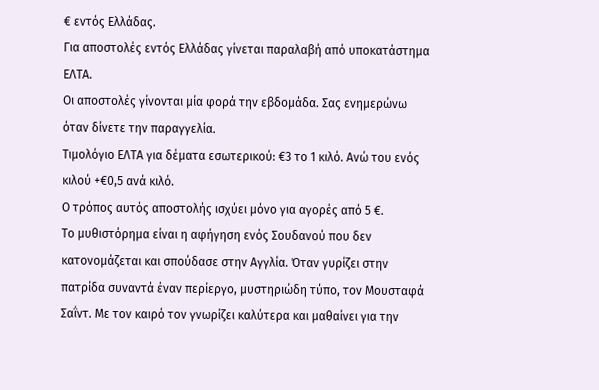€ εντός Ελλάδας.
Για αποστολές εντός Ελλάδας γίνεται παραλαβή από υποκατάστημα ΕΛΤΑ.
Οι αποστολές γίνονται μία φορά την εβδομάδα. Σας ενημερώνω όταν δίνετε την παραγγελία.
Τιμολόγιο ΕΛΤΑ για δέματα εσωτερικού: €3 το 1 κιλό. Ανώ του ενός κιλού +€0,5 ανά κιλό.
Ο τρόπος αυτός αποστολής ισχύει μόνο για αγορές από 5 €.
Το μυθιστόρημα είναι η αφήγηση ενός Σουδανού που δεν κατονομάζεται και σπούδασε στην Αγγλία. Όταν γυρίζει στην πατρίδα συναντά έναν περίεργο, μυστηριώδη τύπο, τον Μουσταφά Σαΐντ. Με τον καιρό τον γνωρίζει καλύτερα και μαθαίνει για την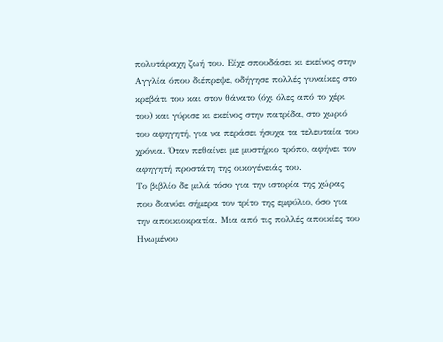πολυτάραχη ζωή του. Είχε σπουδάσει κι εκείνος στην Αγγλία όπου διέπρεψε, οδήγησε πολλές γυναίκες στο κρεβάτι του και στον θάνατο (όχι όλες από το χέρι του) και γύρισε κι εκείνος στην πατρίδα, στο χωριό του αφηγητή, για να περάσει ήσυχα τα τελευταία του χρόνια. Όταν πεθαίνει με μυστήριο τρόπο, αφήνει τον αφηγητή προστάτη της οικογένειάς του.
Το βιβλίο δε μιλά τόσο για την ιστορία της χώρας που διανύει σήμερα τον τρίτο της εμφύλιο, όσο για την αποικιοκρατία. Μια από τις πολλές αποικίες του Ηνωμένου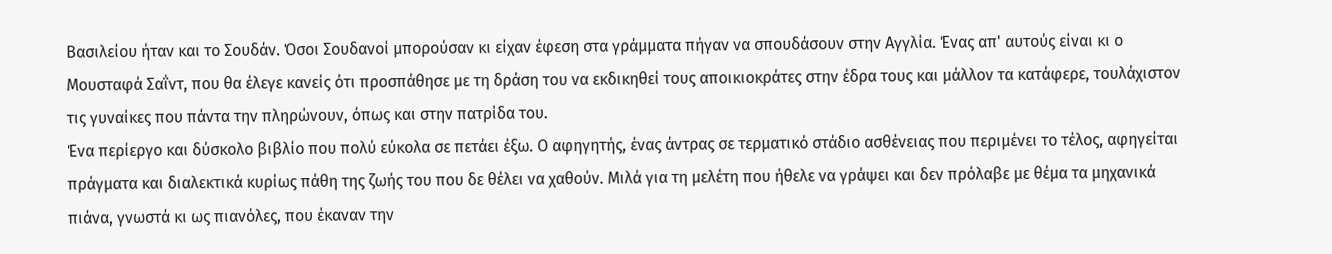Βασιλείου ήταν και το Σουδάν. Όσοι Σουδανοί μπορούσαν κι είχαν έφεση στα γράμματα πήγαν να σπουδάσουν στην Αγγλία. Ένας απ' αυτούς είναι κι ο Μουσταφά Σαΐντ, που θα έλεγε κανείς ότι προσπάθησε με τη δράση του να εκδικηθεί τους αποικιοκράτες στην έδρα τους και μάλλον τα κατάφερε, τουλάχιστον τις γυναίκες που πάντα την πληρώνουν, όπως και στην πατρίδα του.
Ένα περίεργο και δύσκολο βιβλίο που πολύ εύκολα σε πετάει έξω. Ο αφηγητής, ένας άντρας σε τερματικό στάδιο ασθένειας που περιμένει το τέλος, αφηγείται πράγματα και διαλεκτικά κυρίως πάθη της ζωής του που δε θέλει να χαθούν. Μιλά για τη μελέτη που ήθελε να γράψει και δεν πρόλαβε με θέμα τα μηχανικά πιάνα, γνωστά κι ως πιανόλες, που έκαναν την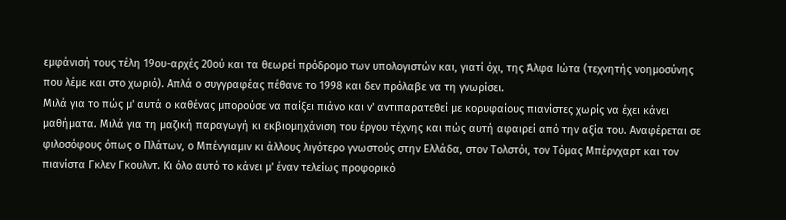εμφάνισή τους τέλη 19ου-αρχές 20ού και τα θεωρεί πρόδρομο των υπολογιστών και, γιατί όχι, της Άλφα Ιώτα (τεχνητής νοημοσύνης που λέμε και στο χωριό). Απλά ο συγγραφέας πέθανε το 1998 και δεν πρόλαβε να τη γνωρίσει.
Μιλά για το πώς μ' αυτά ο καθένας μπορούσε να παίξει πιάνο και ν' αντιπαρατεθεί με κορυφαίους πιανίστες χωρίς να έχει κάνει μαθήματα. Μιλά για τη μαζική παραγωγή κι εκβιομηχάνιση του έργου τέχνης και πώς αυτή αφαιρεί από την αξία του. Αναφέρεται σε φιλοσόφους όπως ο Πλάτων, ο Μπένγιαμιν κι άλλους λιγότερο γνωστούς στην Ελλάδα, στον Τολστόι, τον Τόμας Μπέρνχαρτ και τον πιανίστα Γκλεν Γκουλντ. Κι όλο αυτό το κάνει μ' έναν τελείως προφορικό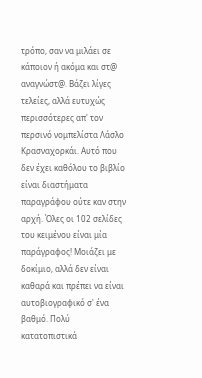τρόπο, σαν να μιλάει σε κάποιον ή ακόμα και στ@ αναγνώστ@. Βάζει λίγες τελείες, αλλά ευτυχώς περισσότερες απ' τον περσινό νομπελίστα Λάσλο Κρασναχορκάι. Αυτό που δεν έχει καθόλου το βιβλίο είναι διαστήματα παραγράφου ούτε καν στην αρχή. Όλες οι 102 σελίδες του κειμένου είναι μία παράγραφος! Μοιάζει με δοκίμιο, αλλά δεν είναι καθαρά και πρέπει να είναι αυτοβιογραφικό σ' ένα βαθμό. Πολύ κατατοπιστικά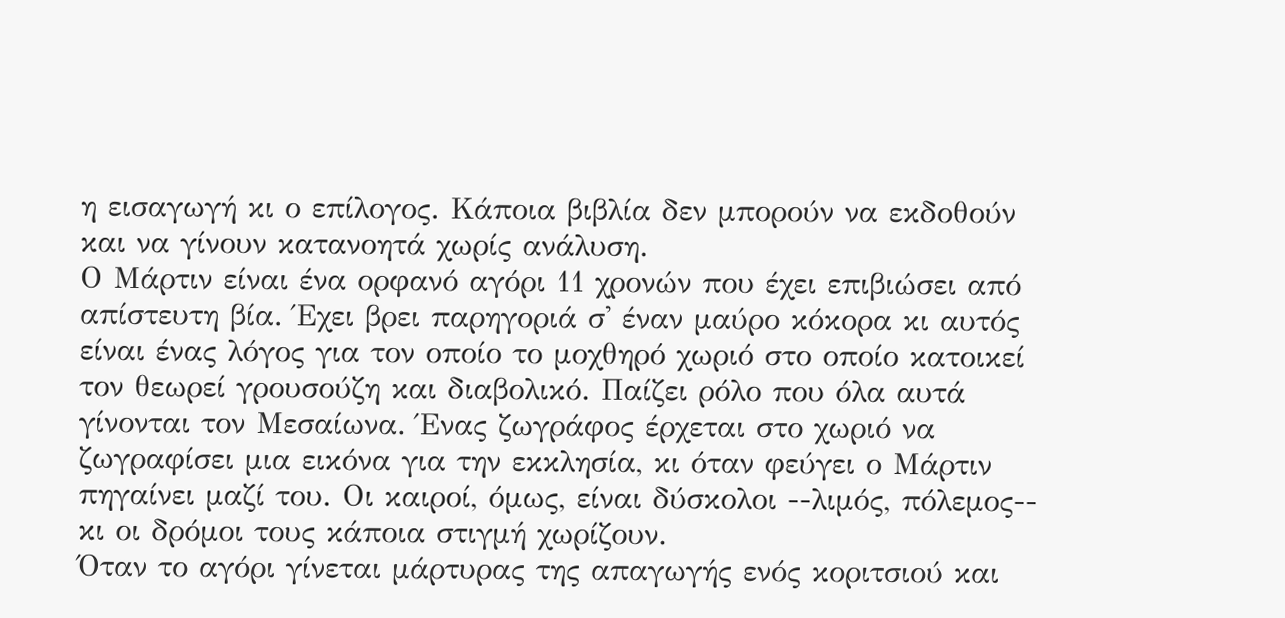η εισαγωγή κι ο επίλογος. Κάποια βιβλία δεν μπορούν να εκδοθούν και να γίνουν κατανοητά χωρίς ανάλυση.
Ο Μάρτιν είναι ένα ορφανό αγόρι 11 χρονών που έχει επιβιώσει από απίστευτη βία. Έχει βρει παρηγοριά σ' έναν μαύρο κόκορα κι αυτός είναι ένας λόγος για τον οποίο το μοχθηρό χωριό στο οποίο κατοικεί τον θεωρεί γρουσούζη και διαβολικό. Παίζει ρόλο που όλα αυτά γίνονται τον Μεσαίωνα. Ένας ζωγράφος έρχεται στο χωριό να ζωγραφίσει μια εικόνα για την εκκλησία, κι όταν φεύγει ο Μάρτιν πηγαίνει μαζί του. Οι καιροί, όμως, είναι δύσκολοι --λιμός, πόλεμος-- κι οι δρόμοι τους κάποια στιγμή χωρίζουν.
Όταν το αγόρι γίνεται μάρτυρας της απαγωγής ενός κοριτσιού και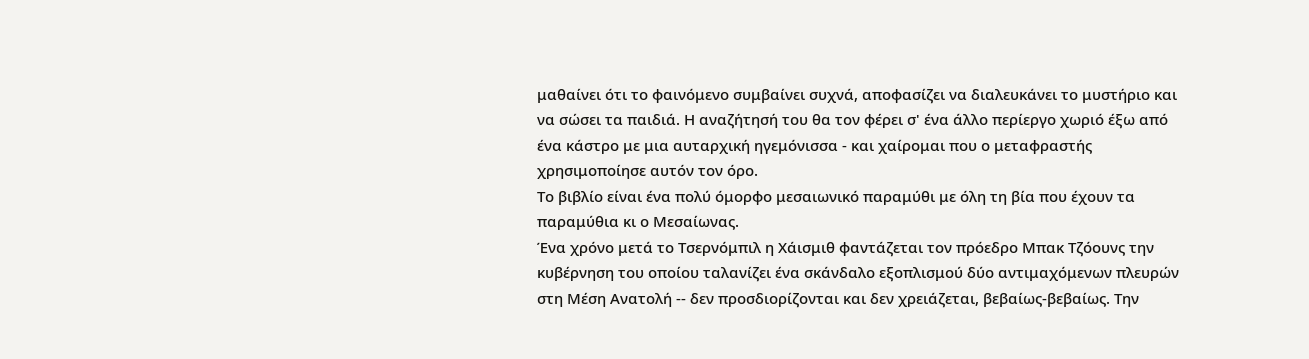μαθαίνει ότι το φαινόμενο συμβαίνει συχνά, αποφασίζει να διαλευκάνει το μυστήριο και να σώσει τα παιδιά. Η αναζήτησή του θα τον φέρει σ' ένα άλλο περίεργο χωριό έξω από ένα κάστρο με μια αυταρχική ηγεμόνισσα - και χαίρομαι που ο μεταφραστής χρησιμοποίησε αυτόν τον όρο.
Το βιβλίο είναι ένα πολύ όμορφο μεσαιωνικό παραμύθι με όλη τη βία που έχουν τα παραμύθια κι ο Μεσαίωνας.
Ένα χρόνο μετά το Τσερνόμπιλ η Χάισμιθ φαντάζεται τον πρόεδρο Μπακ Τζόουνς την κυβέρνηση του οποίου ταλανίζει ένα σκάνδαλο εξοπλισμού δύο αντιμαχόμενων πλευρών στη Μέση Ανατολή -- δεν προσδιορίζονται και δεν χρειάζεται, βεβαίως-βεβαίως. Την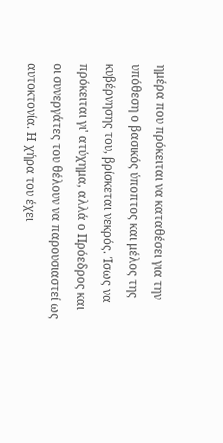ημέρα που πρόκειται να καταθέσει για την υπόθεση ο βασικός ύποπτος και μέλος της κυβέρνησης του, βρίσκεται νεκρός. Ίσως να πρόκειται γι' ατύχημα, αλλά ο Πρόεδρος και οι συνεργάτες του θέλουν να παρουσιαστεί ως αυτοκτονία. Η χήρα του έχει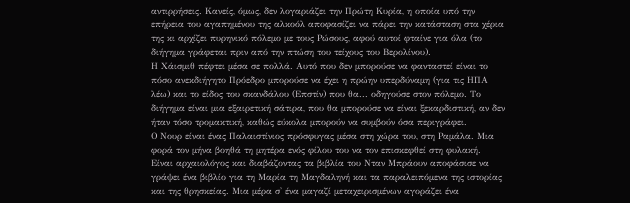αντιρρήσεις. Κανείς, όμως, δεν λογαριάζει την Πρώτη Κυρία, η οποία υπό την επήρεια του αγαπημένου της αλκοόλ αποφασίζει να πάρει την κατάσταση στα χέρια της κι αρχίζει πυρηνικό πόλεμο με τους Ρώσους, αφού αυτοί φταίνε για όλα (το διήγημα γράφεται πριν από την πτώση του τείχους του Βερολίνου).
Η Χάισμιθ πέφτει μέσα σε πολλά. Αυτό που δεν μπορούσε να φανταστεί είναι το πόσο ανεκδιήγητο Πρόεδρο μπορούσε να έχει η πρώην υπερδύναμη (για τις ΗΠΑ λέω) και το είδος του σκανδάλου (Επστίν) που θα... οδηγούσε στον πόλεμο. Το διήγημα είναι μια εξαιρετική σάτιρα, που θα μπορούσε να είναι ξεκαρδιστική, αν δεν ήταν τόσο τρομακτική, καθώς εύκολα μπορούν να συμβούν όσα περιγράφει.
Ο Νουρ είναι ένας Παλαιστίνιος πρόσφυγας μέσα στη χώρα του, στη Ραμάλα. Μια φορά τον μήνα βοηθά τη μητέρα ενός φίλου του να τον επισκεφθεί στη φυλακή.
Είναι αρχαιολόγος και διαβάζοντας τα βιβλία του Νταν Μπράουν αποφάσισε να γράψει ένα βιβλίο για τη Μαρία τη Μαγδαληνή και τα παραλειπόμενα της ιστορίας και της θρησκείας. Μια μέρα σ' ένα μαγαζί μεταχειρισμένων αγοράζει ένα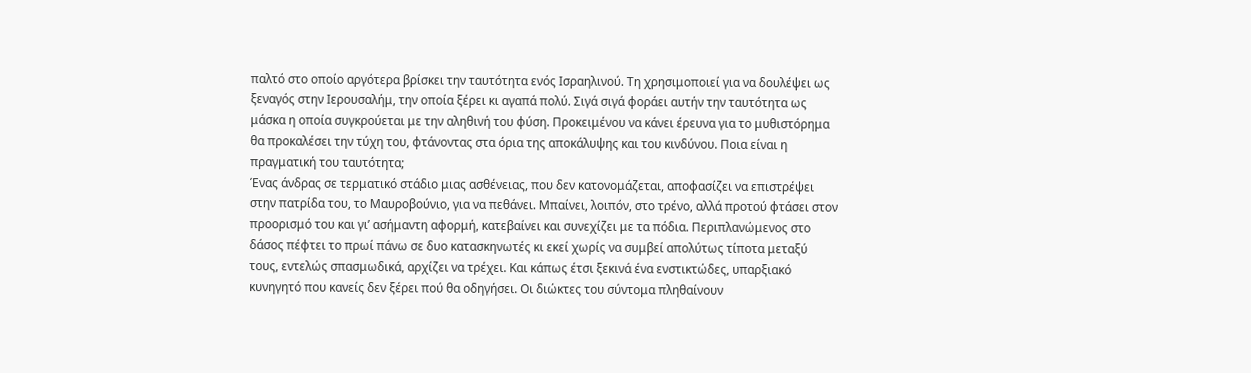παλτό στο οποίο αργότερα βρίσκει την ταυτότητα ενός Ισραηλινού. Τη χρησιμοποιεί για να δουλέψει ως ξεναγός στην Ιερουσαλήμ, την οποία ξέρει κι αγαπά πολύ. Σιγά σιγά φοράει αυτήν την ταυτότητα ως μάσκα η οποία συγκρούεται με την αληθινή του φύση. Προκειμένου να κάνει έρευνα για το μυθιστόρημα θα προκαλέσει την τύχη του, φτάνοντας στα όρια της αποκάλυψης και του κινδύνου. Ποια είναι η πραγματική του ταυτότητα;
Ένας άνδρας σε τερματικό στάδιο μιας ασθένειας, που δεν κατονομάζεται, αποφασίζει να επιστρέψει στην πατρίδα του, το Μαυροβούνιο, για να πεθάνει. Μπαίνει, λοιπόν, στο τρένο, αλλά προτού φτάσει στον προορισμό του και γι’ ασήμαντη αφορμή, κατεβαίνει και συνεχίζει με τα πόδια. Περιπλανώμενος στο δάσος πέφτει το πρωί πάνω σε δυο κατασκηνωτές κι εκεί χωρίς να συμβεί απολύτως τίποτα μεταξύ τους, εντελώς σπασμωδικά, αρχίζει να τρέχει. Και κάπως έτσι ξεκινά ένα ενστικτώδες, υπαρξιακό κυνηγητό που κανείς δεν ξέρει πού θα οδηγήσει. Οι διώκτες του σύντομα πληθαίνουν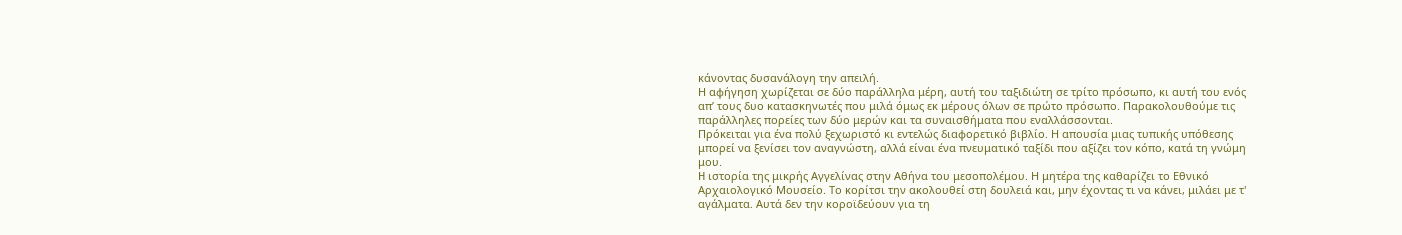κάνοντας δυσανάλογη την απειλή.
Η αφήγηση χωρίζεται σε δύο παράλληλα μέρη, αυτή του ταξιδιώτη σε τρίτο πρόσωπο, κι αυτή του ενός απ’ τους δυο κατασκηνωτές που μιλά όμως εκ μέρους όλων σε πρώτο πρόσωπο. Παρακολουθούμε τις παράλληλες πορείες των δύο μερών και τα συναισθήματα που εναλλάσσονται.
Πρόκειται για ένα πολύ ξεχωριστό κι εντελώς διαφορετικό βιβλίο. Η απουσία μιας τυπικής υπόθεσης μπορεί να ξενίσει τον αναγνώστη, αλλά είναι ένα πνευματικό ταξίδι που αξίζει τον κόπο, κατά τη γνώμη μου.
H ιστορία της μικρής Αγγελίνας στην Αθήνα του μεσοπολέμου. Η μητέρα της καθαρίζει το Εθνικό Αρχαιολογικό Μουσείο. Το κορίτσι την ακολουθεί στη δουλειά και, μην έχοντας τι να κάνει, μιλάει με τ' αγάλματα. Αυτά δεν την κοροϊδεύουν για τη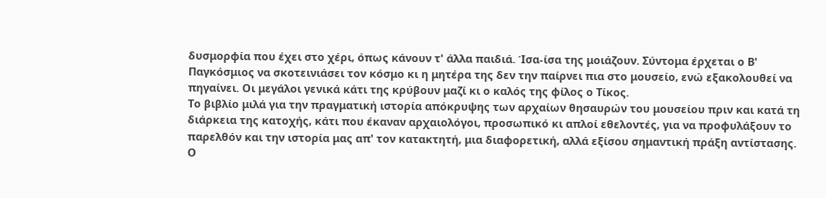δυσμορφία που έχει στο χέρι, όπως κάνουν τ' άλλα παιδιά. Ίσα-ίσα της μοιάζουν. Σύντομα έρχεται ο Β' Παγκόσμιος να σκοτεινιάσει τον κόσμο κι η μητέρα της δεν την παίρνει πια στο μουσείο, ενώ εξακολουθεί να πηγαίνει. Οι μεγάλοι γενικά κάτι της κρύβουν μαζί κι ο καλός της φίλος ο Τίκος.
Το βιβλίο μιλά για την πραγματική ιστορία απόκρυψης των αρχαίων θησαυρών του μουσείου πριν και κατά τη διάρκεια της κατοχής, κάτι που έκαναν αρχαιολόγοι, προσωπικό κι απλοί εθελοντές, για να προφυλάξουν το παρελθόν και την ιστορία μας απ' τον κατακτητή, μια διαφορετική, αλλά εξίσου σημαντική πράξη αντίστασης.
Ο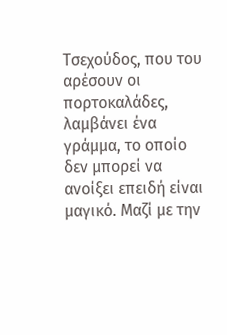Τσεχούδος, που του αρέσουν οι πορτοκαλάδες, λαμβάνει ένα γράμμα, το οποίο δεν μπορεί να ανοίξει επειδή είναι μαγικό. Μαζί με την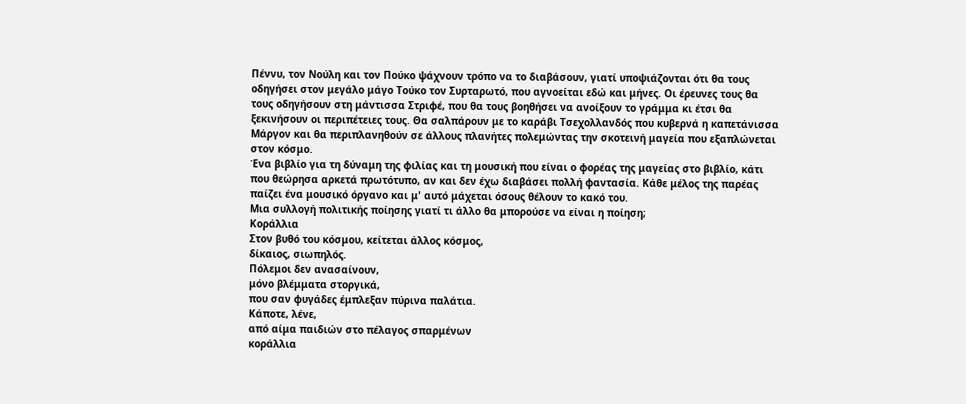Πέννυ, τον Νούλη και τον Πούκο ψάχνουν τρόπο να το διαβάσουν, γιατί υποψιάζονται ότι θα τους οδηγήσει στον μεγάλο μάγο Τούκο τον Συρταρωτό, που αγνοείται εδώ και μήνες. Οι έρευνες τους θα τους οδηγήσουν στη μάντισσα Στριφέ, που θα τους βοηθήσει να ανοίξουν το γράμμα κι έτσι θα ξεκινήσουν οι περιπέτειες τους. Θα σαλπάρουν με το καράβι Τσεχολλανδός που κυβερνά η καπετάνισσα Μάργον και θα περιπλανηθούν σε άλλους πλανήτες πολεμώντας την σκοτεινή μαγεία που εξαπλώνεται στον κόσμο.
Ένα βιβλίο για τη δύναμη της φιλίας και τη μουσική που είναι ο φορέας της μαγείας στο βιβλίο, κάτι που θεώρησα αρκετά πρωτότυπο, αν και δεν έχω διαβάσει πολλή φαντασία. Κάθε μέλος της παρέας παίζει ένα μουσικό όργανο και μ' αυτό μάχεται όσους θέλουν το κακό του.
Μια συλλογή πολιτικής ποίησης γιατί τι άλλο θα μπορούσε να είναι η ποίηση;
Κοράλλια
Στον βυθό του κόσμου, κείτεται άλλος κόσμος,
δίκαιος, σιωπηλός.
Πόλεμοι δεν ανασαίνουν,
μόνο βλέμματα στοργικά,
που σαν φυγάδες έμπλεξαν πύρινα παλάτια.
Κάποτε, λένε,
από αίμα παιδιών στο πέλαγος σπαρμένων
κοράλλια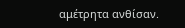αμέτρητα ανθίσαν.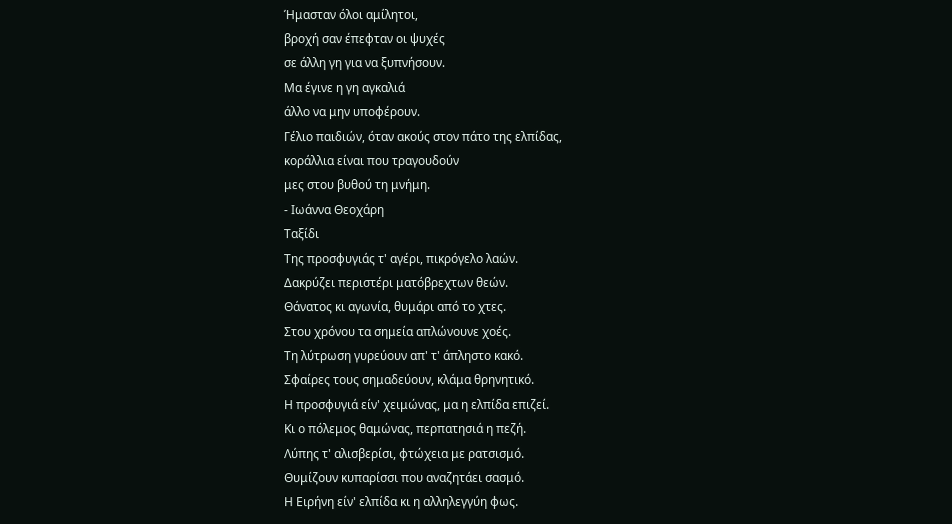Ήμασταν όλοι αμίλητοι,
βροχή σαν έπεφταν οι ψυχές
σε άλλη γη για να ξυπνήσουν.
Μα έγινε η γη αγκαλιά
άλλο να μην υποφέρουν.
Γέλιο παιδιών, όταν ακούς στον πάτο της ελπίδας,
κοράλλια είναι που τραγουδούν
μες στου βυθού τη μνήμη.
- Ιωάννα Θεοχάρη
Ταξίδι
Της προσφυγιάς τ' αγέρι, πικρόγελο λαών.
Δακρύζει περιστέρι ματόβρεχτων θεών.
Θάνατος κι αγωνία, θυμάρι από το χτες.
Στου χρόνου τα σημεία απλώνουνε χοές.
Τη λύτρωση γυρεύουν απ' τ' άπληστο κακό.
Σφαίρες τους σημαδεύουν, κλάμα θρηνητικό.
Η προσφυγιά είν' χειμώνας, μα η ελπίδα επιζεί.
Κι ο πόλεμος θαμώνας, περπατησιά η πεζή.
Λύπης τ' αλισβερίσι, φτώχεια με ρατσισμό.
Θυμίζουν κυπαρίσσι που αναζητάει σασμό.
Η Ειρήνη είν' ελπίδα κι η αλληλεγγύη φως.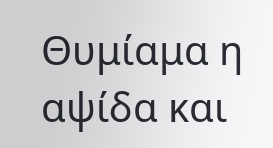Θυμίαμα η αψίδα και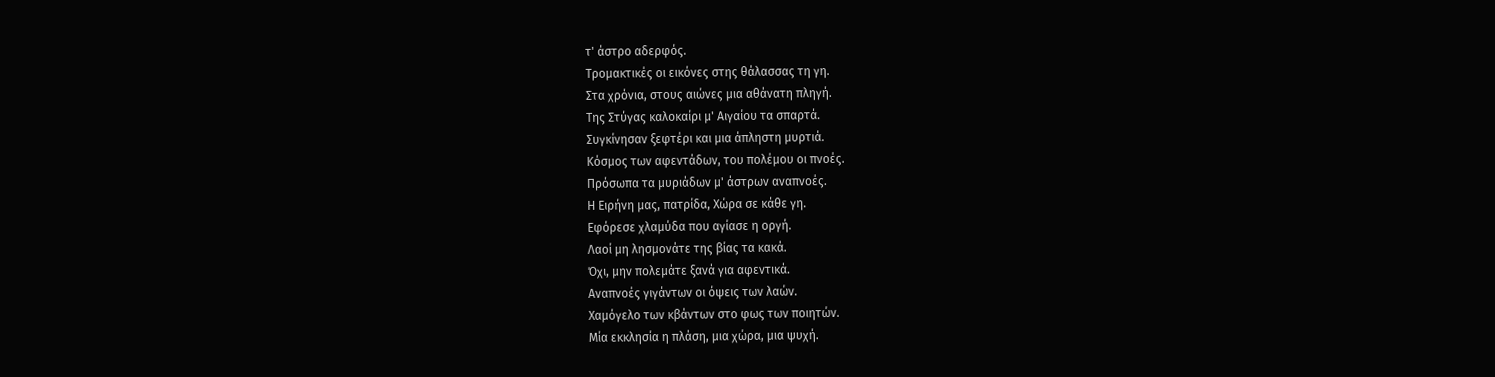τ' άστρο αδερφός.
Τρομακτικές οι εικόνες στης θάλασσας τη γη.
Στα χρόνια, στους αιώνες μια αθάνατη πληγή.
Της Στύγας καλοκαίρι μ' Αιγαίου τα σπαρτά.
Συγκίνησαν ξεφτέρι και μια άπληστη μυρτιά.
Κόσμος των αφεντάδων, του πολέμου οι πνοές.
Πρόσωπα τα μυριάδων μ' άστρων αναπνοές.
Η Ειρήνη μας, πατρίδα, Χώρα σε κάθε γη.
Εφόρεσε χλαμύδα που αγίασε η οργή.
Λαοί μη λησμονάτε της βίας τα κακά.
Όχι, μην πολεμάτε ξανά για αφεντικά.
Αναπνοές γιγάντων οι όψεις των λαών.
Χαμόγελο των κβάντων στο φως των ποιητών.
Μία εκκλησία η πλάση, μια χώρα, μια ψυχή.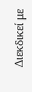Διεκδικεί με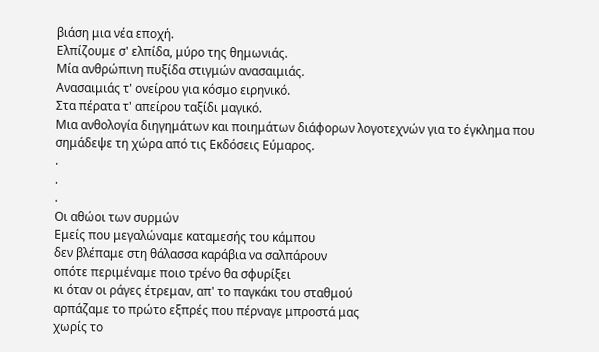βιάση μια νέα εποχή.
Ελπίζουμε σ' ελπίδα, μύρο της θημωνιάς.
Μία ανθρώπινη πυξίδα στιγμών ανασαιμιάς.
Ανασαιμιάς τ' ονείρου για κόσμο ειρηνικό.
Στα πέρατα τ' απείρου ταξίδι μαγικό.
Mια ανθολογία διηγημάτων και ποιημάτων διάφορων λογοτεχνών για το έγκλημα που σημάδεψε τη χώρα από τις Εκδόσεις Εύμαρος.
.
.
.
Οι αθώοι των συρμών
Εμείς που μεγαλώναμε καταμεσής του κάμπου
δεν βλέπαμε στη θάλασσα καράβια να σαλπάρουν
οπότε περιμέναμε ποιο τρένο θα σφυρίξει
κι όταν οι ράγες έτρεμαν, απ' το παγκάκι του σταθμού
αρπάζαμε το πρώτο εξπρές που πέρναγε μπροστά μας
χωρίς το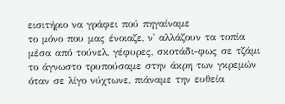εισιτήριο να γράφει πού πηγαίναμε
το μόνο που μας ένοιαζε, ν' αλλάζουν τα τοπία
μέσα από τούνελ, γέφυρες, σκοτάδι-φως σε τζάμι
το άγνωστο τρυπούσαμε στην άκρη των γκρεμών
όταν σε λίγο νύχτωνε, πιάναμε την ευθεία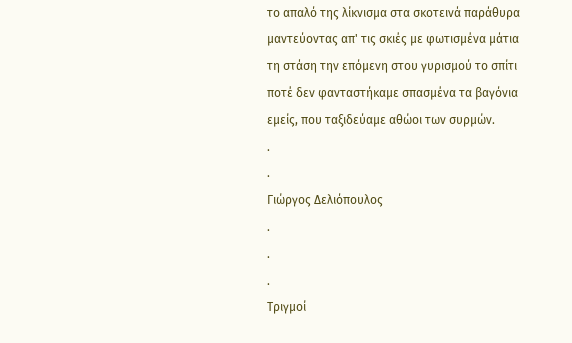το απαλό της λίκνισμα στα σκοτεινά παράθυρα
μαντεύοντας απ' τις σκιές με φωτισμένα μάτια
τη στάση την επόμενη στου γυρισμού το σπίτι
ποτέ δεν φανταστήκαμε σπασμένα τα βαγόνια
εμείς, που ταξιδεύαμε αθώοι των συρμών.
.
.
Γιώργος Δελιόπουλος
.
.
.
Τριγμοί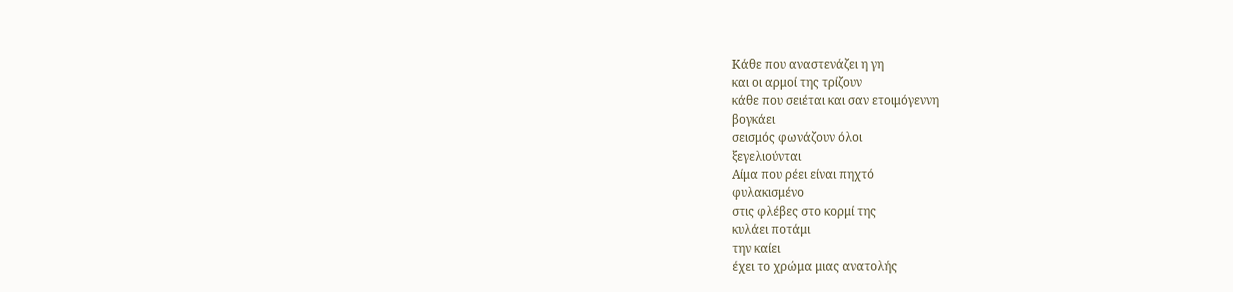Κάθε που αναστενάζει η γη
και οι αρμοί της τρίζουν
κάθε που σειέται και σαν ετοιμόγεννη
βογκάει
σεισμός φωνάζουν όλοι
ξεγελιούνται
Αίμα που ρέει είναι πηχτό
φυλακισμένο
στις φλέβες στο κορμί της
κυλάει ποτάμι
την καίει
έχει το χρώμα μιας ανατολής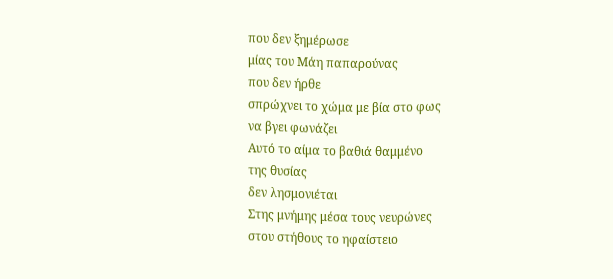που δεν ξημέρωσε
μίας του Μάη παπαρούνας
που δεν ήρθε
σπρώχνει το χώμα με βία στο φως
να βγει φωνάζει
Αυτό το αίμα το βαθιά θαμμένο
της θυσίας
δεν λησμονιέται
Στης μνήμης μέσα τους νευρώνες
στου στήθους το ηφαίστειο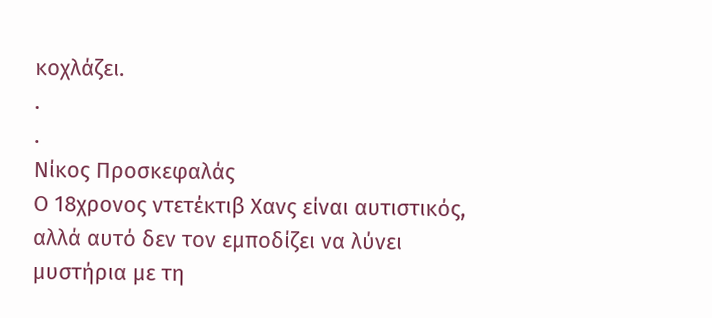κοχλάζει.
.
.
Νίκος Προσκεφαλάς
Ο 18χρονος ντετέκτιβ Χανς είναι αυτιστικός, αλλά αυτό δεν τον εμποδίζει να λύνει μυστήρια με τη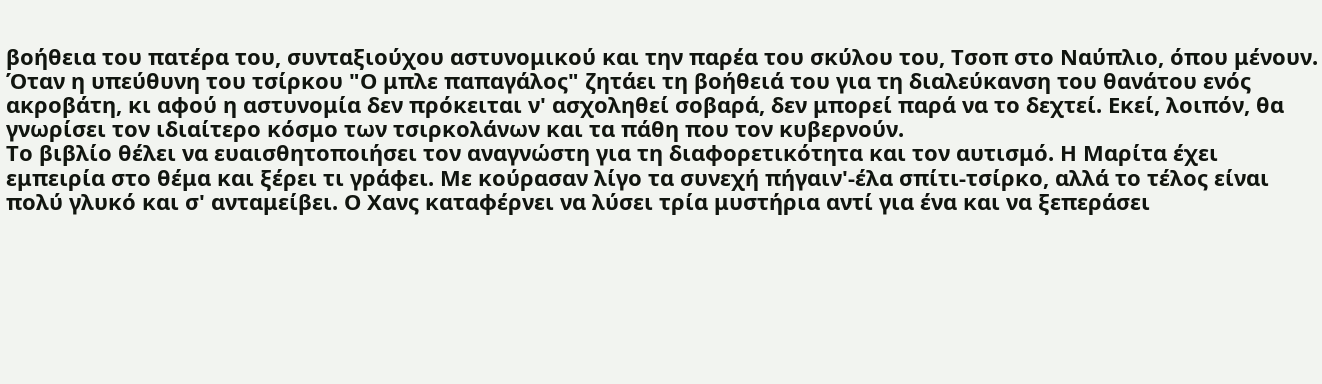βοήθεια του πατέρα του, συνταξιούχου αστυνομικού και την παρέα του σκύλου του, Τσοπ στο Ναύπλιο, όπου μένουν. Όταν η υπεύθυνη του τσίρκου "Ο μπλε παπαγάλος" ζητάει τη βοήθειά του για τη διαλεύκανση του θανάτου ενός ακροβάτη, κι αφού η αστυνομία δεν πρόκειται ν' ασχοληθεί σοβαρά, δεν μπορεί παρά να το δεχτεί. Εκεί, λοιπόν, θα γνωρίσει τον ιδιαίτερο κόσμο των τσιρκολάνων και τα πάθη που τον κυβερνούν.
Το βιβλίο θέλει να ευαισθητοποιήσει τον αναγνώστη για τη διαφορετικότητα και τον αυτισμό. Η Μαρίτα έχει εμπειρία στο θέμα και ξέρει τι γράφει. Με κούρασαν λίγο τα συνεχή πήγαιν'-έλα σπίτι-τσίρκο, αλλά το τέλος είναι πολύ γλυκό και σ' ανταμείβει. Ο Χανς καταφέρνει να λύσει τρία μυστήρια αντί για ένα και να ξεπεράσει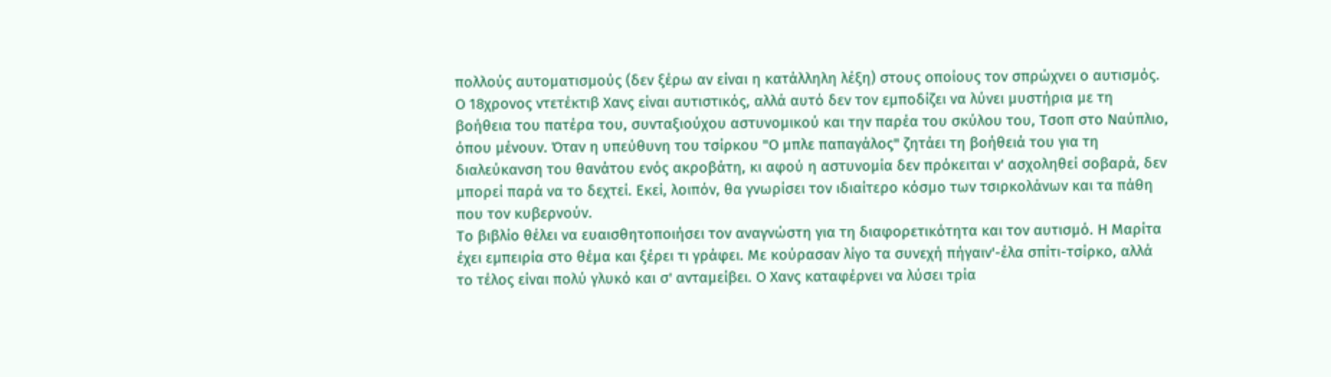πολλούς αυτοματισμούς (δεν ξέρω αν είναι η κατάλληλη λέξη) στους οποίους τον σπρώχνει ο αυτισμός.
Ο 18χρονος ντετέκτιβ Χανς είναι αυτιστικός, αλλά αυτό δεν τον εμποδίζει να λύνει μυστήρια με τη βοήθεια του πατέρα του, συνταξιούχου αστυνομικού και την παρέα του σκύλου του, Τσοπ στο Ναύπλιο, όπου μένουν. Όταν η υπεύθυνη του τσίρκου "Ο μπλε παπαγάλος" ζητάει τη βοήθειά του για τη διαλεύκανση του θανάτου ενός ακροβάτη, κι αφού η αστυνομία δεν πρόκειται ν' ασχοληθεί σοβαρά, δεν μπορεί παρά να το δεχτεί. Εκεί, λοιπόν, θα γνωρίσει τον ιδιαίτερο κόσμο των τσιρκολάνων και τα πάθη που τον κυβερνούν.
Το βιβλίο θέλει να ευαισθητοποιήσει τον αναγνώστη για τη διαφορετικότητα και τον αυτισμό. Η Μαρίτα έχει εμπειρία στο θέμα και ξέρει τι γράφει. Με κούρασαν λίγο τα συνεχή πήγαιν'-έλα σπίτι-τσίρκο, αλλά το τέλος είναι πολύ γλυκό και σ' ανταμείβει. Ο Χανς καταφέρνει να λύσει τρία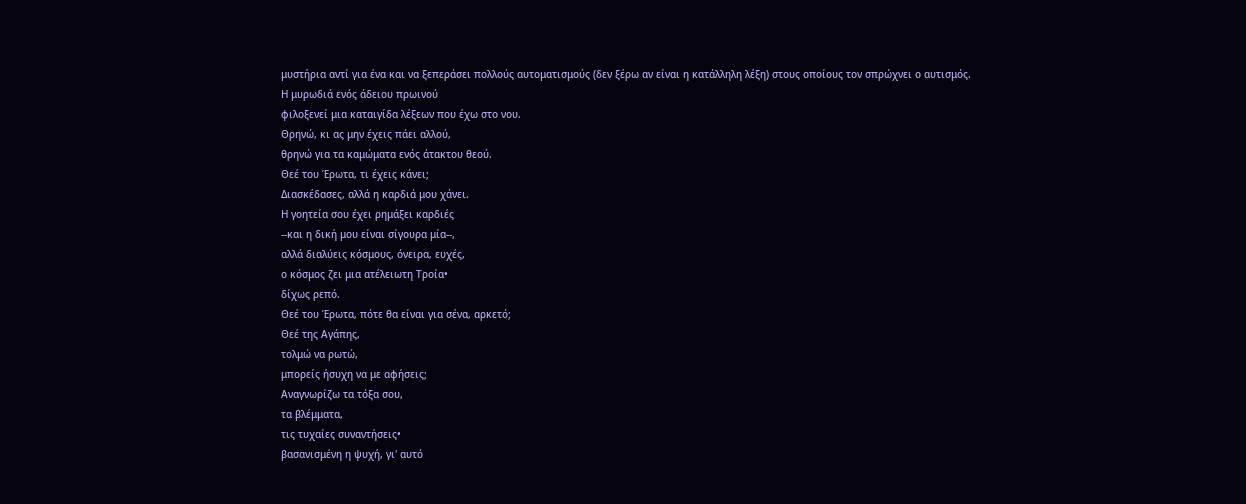μυστήρια αντί για ένα και να ξεπεράσει πολλούς αυτοματισμούς (δεν ξέρω αν είναι η κατάλληλη λέξη) στους οποίους τον σπρώχνει ο αυτισμός.
Η μυρωδιά ενός άδειου πρωινού
φιλοξενεί μια καταιγίδα λέξεων που έχω στο νου.
Θρηνώ, κι ας μην έχεις πάει αλλού,
θρηνώ για τα καμώματα ενός άτακτου θεού.
Θεέ του Έρωτα, τι έχεις κάνει;
Διασκέδασες, αλλά η καρδιά μου χάνει.
Η γοητεία σου έχει ρημάξει καρδιές
--και η δική μου είναι σίγουρα μία--,
αλλά διαλύεις κόσμους, όνειρα, ευχές,
ο κόσμος ζει μια ατέλειωτη Τροία•
δίχως ρεπό.
Θεέ του Έρωτα, πότε θα είναι για σένα, αρκετό;
Θεέ της Αγάπης,
τολμώ να ρωτώ,
μπορείς ήσυχη να με αφήσεις;
Αναγνωρίζω τα τόξα σου,
τα βλέμματα,
τις τυχαίες συναντήσεις•
βασανισμένη η ψυχή, γι' αυτό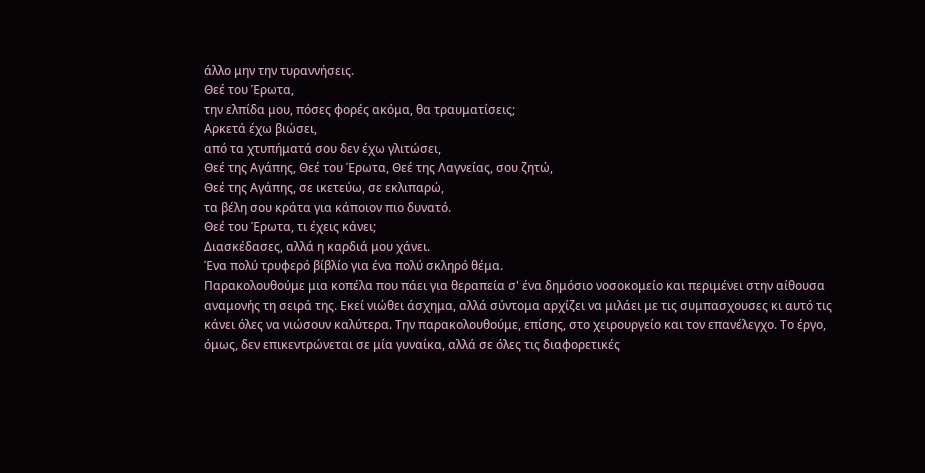άλλο μην την τυραννήσεις.
Θεέ του Έρωτα,
την ελπίδα μου, πόσες φορές ακόμα, θα τραυματίσεις;
Αρκετά έχω βιώσει,
από τα χτυπήματά σου δεν έχω γλιτώσει,
Θεέ της Αγάπης, Θεέ του Έρωτα, Θεέ της Λαγνείας, σου ζητώ,
Θεέ της Αγάπης, σε ικετεύω, σε εκλιπαρώ,
τα βέλη σου κράτα για κάποιον πιο δυνατό.
Θεέ του Έρωτα, τι έχεις κάνει;
Διασκέδασες, αλλά η καρδιά μου χάνει.
Ένα πολύ τρυφερό βίβλίο για ένα πολύ σκληρό θέμα.
Παρακολουθούμε μια κοπέλα που πάει για θεραπεία σ' ένα δημόσιο νοσοκομείο και περιμένει στην αίθουσα αναμονής τη σειρά της. Εκεί νιώθει άσχημα, αλλά σύντομα αρχίζει να μιλάει με τις συμπασχουσες κι αυτό τις κάνει όλες να νιώσουν καλύτερα. Την παρακολουθούμε, επίσης, στο χειρουργείο και τον επανέλεγχο. Το έργο, όμως, δεν επικεντρώνεται σε μία γυναίκα, αλλά σε όλες τις διαφορετικές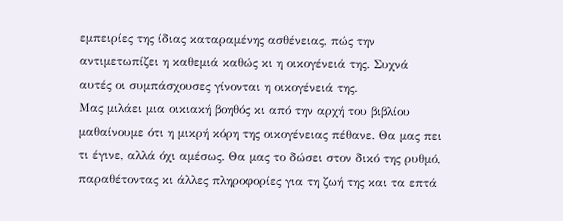εμπειρίες της ίδιας καταραμένης ασθένειας, πώς την αντιμετωπίζει η καθεμιά καθώς κι η οικογένειά της. Συχνά αυτές οι συμπάσχουσες γίνονται η οικογένειά της.
Μας μιλάει μια οικιακή βοηθός κι από την αρχή του βιβλίου μαθαίνουμε ότι η μικρή κόρη της οικογένειας πέθανε. Θα μας πει τι έγινε, αλλά όχι αμέσως. Θα μας το δώσει στον δικό της ρυθμό, παραθέτοντας κι άλλες πληροφορίες για τη ζωή της και τα επτά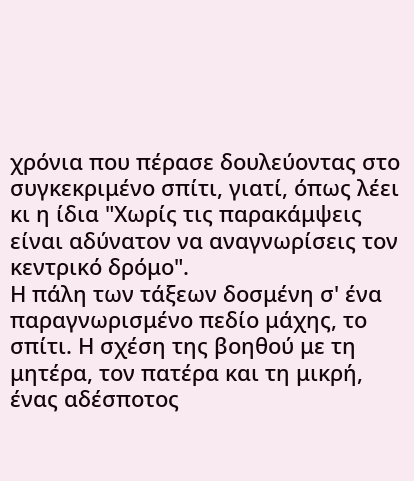χρόνια που πέρασε δουλεύοντας στο συγκεκριμένο σπίτι, γιατί, όπως λέει κι η ίδια "Χωρίς τις παρακάμψεις είναι αδύνατον να αναγνωρίσεις τον κεντρικό δρόμο".
Η πάλη των τάξεων δοσμένη σ' ένα παραγνωρισμένο πεδίο μάχης, το σπίτι. Η σχέση της βοηθού με τη μητέρα, τον πατέρα και τη μικρή, ένας αδέσποτος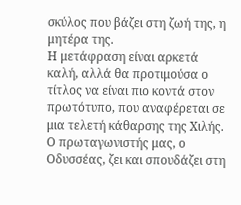σκύλος που βάζει στη ζωή της, η μητέρα της.
Η μετάφραση είναι αρκετά καλή, αλλά θα προτιμούσα ο τίτλος να είναι πιο κοντά στον πρωτότυπο, που αναφέρεται σε μια τελετή κάθαρσης της Χιλής.
Ο πρωταγωνιστής μας, ο Οδυσσέας, ζει και σπουδάζει στη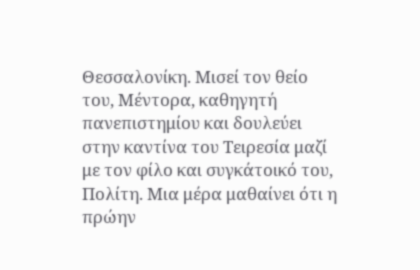Θεσσαλονίκη. Μισεί τον θείο του, Μέντορα, καθηγητή πανεπιστημίου και δουλεύει στην καντίνα του Τειρεσία μαζί με τον φίλο και συγκάτοικό του, Πολίτη. Μια μέρα μαθαίνει ότι η πρώην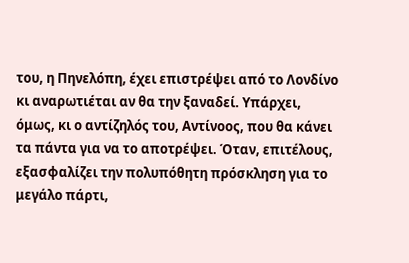του, η Πηνελόπη, έχει επιστρέψει από το Λονδίνο κι αναρωτιέται αν θα την ξαναδεί. Υπάρχει, όμως, κι ο αντίζηλός του, Αντίνοος, που θα κάνει τα πάντα για να το αποτρέψει. Όταν, επιτέλους, εξασφαλίζει την πολυπόθητη πρόσκληση για το μεγάλο πάρτι,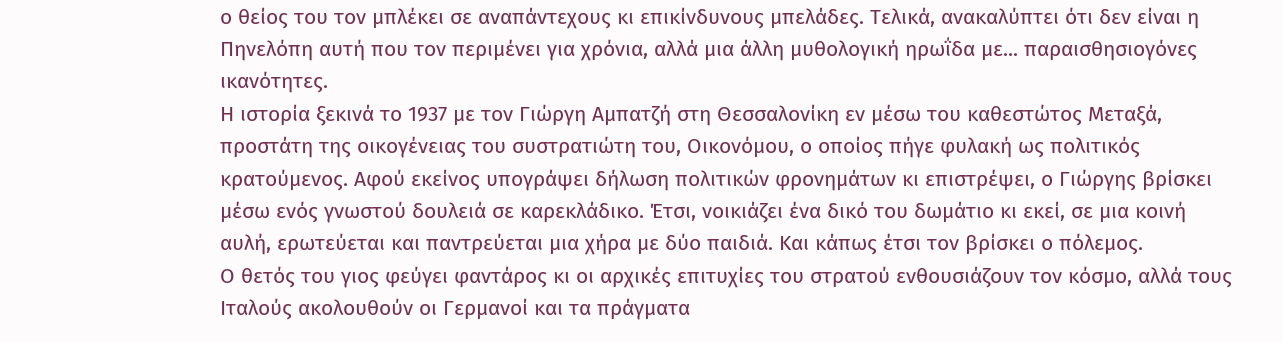ο θείος του τον μπλέκει σε αναπάντεχους κι επικίνδυνους μπελάδες. Τελικά, ανακαλύπτει ότι δεν είναι η Πηνελόπη αυτή που τον περιμένει για χρόνια, αλλά μια άλλη μυθολογική ηρωΐδα με... παραισθησιογόνες ικανότητες.
Η ιστορία ξεκινά το 1937 με τον Γιώργη Αμπατζή στη Θεσσαλονίκη εν μέσω του καθεστώτος Μεταξά, προστάτη της οικογένειας του συστρατιώτη του, Οικονόμου, ο οποίος πήγε φυλακή ως πολιτικός κρατούμενος. Αφού εκείνος υπογράψει δήλωση πολιτικών φρονημάτων κι επιστρέψει, ο Γιώργης βρίσκει μέσω ενός γνωστού δουλειά σε καρεκλάδικο. Έτσι, νοικιάζει ένα δικό του δωμάτιο κι εκεί, σε μια κοινή αυλή, ερωτεύεται και παντρεύεται μια χήρα με δύο παιδιά. Και κάπως έτσι τον βρίσκει ο πόλεμος.
Ο θετός του γιος φεύγει φαντάρος κι οι αρχικές επιτυχίες του στρατού ενθουσιάζουν τον κόσμο, αλλά τους Ιταλούς ακολουθούν οι Γερμανοί και τα πράγματα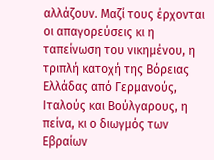αλλάζουν. Μαζί τους έρχονται οι απαγορεύσεις κι η ταπείνωση του νικημένου, η τριπλή κατοχή της Βόρειας Ελλάδας από Γερμανούς, Ιταλούς και Βούλγαρους, η πείνα, κι ο διωγμός των Εβραίων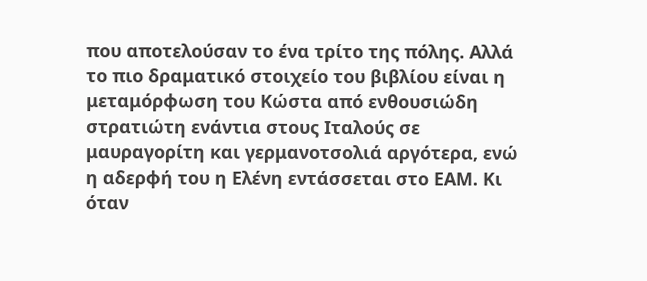που αποτελούσαν το ένα τρίτο της πόλης. Αλλά το πιο δραματικό στοιχείο του βιβλίου είναι η μεταμόρφωση του Κώστα από ενθουσιώδη στρατιώτη ενάντια στους Ιταλούς σε μαυραγορίτη και γερμανοτσολιά αργότερα, ενώ η αδερφή του η Ελένη εντάσσεται στο ΕΑΜ. Κι όταν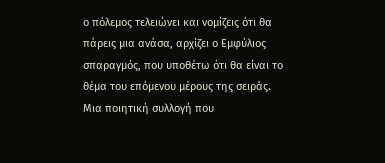ο πόλεμος τελειώνει και νομίζεις ότι θα πάρεις μια ανάσα, αρχίζει ο Εμφύλιος σπαραγμός, που υποθέτω ότι θα είναι το θέμα του επόμενου μέρους της σειράς.
Μια ποιητική συλλογή που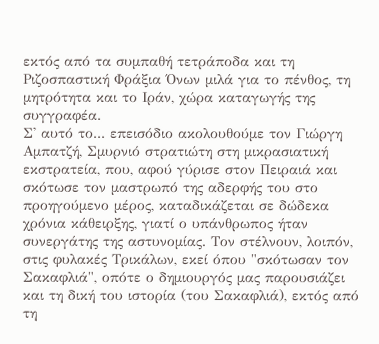εκτός από τα συμπαθή τετράποδα και τη Ριζοσπαστική Φράξια Όνων μιλά για το πένθος, τη μητρότητα και το Ιράν, χώρα καταγωγής της συγγραφέα.
Σ' αυτό το... επεισόδιο ακολουθούμε τον Γιώργη Αμπατζή, Σμυρνιό στρατιώτη στη μικρασιατική εκστρατεία, που, αφού γύρισε στον Πειραιά και σκότωσε τον μαστρωπό της αδερφής του στο προηγούμενο μέρος, καταδικάζεται σε δώδεκα χρόνια κάθειρξης, γιατί ο υπάνθρωπος ήταν συνεργάτης της αστυνομίας. Τον στέλνουν, λοιπόν, στις φυλακές Τρικάλων, εκεί όπου "σκότωσαν τον Σακαφλιά", οπότε ο δημιουργός μας παρουσιάζει και τη δική του ιστορία (του Σακαφλιά), εκτός από τη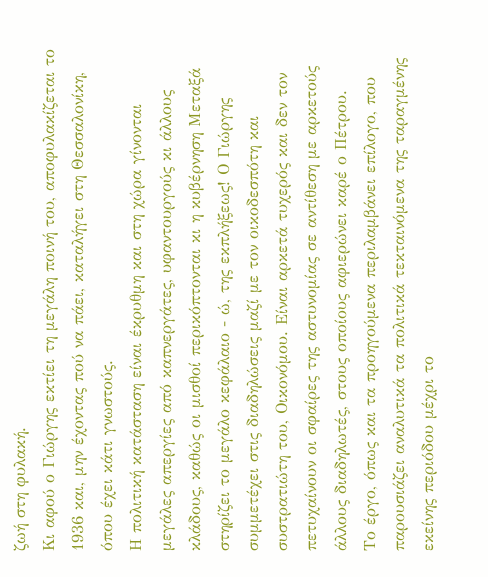ζωή στη φυλακή.
Κι αφού ο Γιώργης εκτίει τη μεγάλη ποινή του, αποφυλακίζεται το 1936 και, μην έχοντας πού να πάει, καταλήγει στη Θεσσαλονίκη, όπου έχει κάτι γνωστούς.
Η πολιτική κατάσταση είναι έκρυθμη και στη χώρα γίνονται μεγάλες απεργίες από καπνεργάτες, υφαντουργούς κι άλλους κλάδους, καθώς οι μισθοί περικόπτονται κι η κυβέρνηση Μεταξά στηρίζει το μεγάλο κεφάλαιο - ώ, της εκπλήξεως! Ο Γιώργης συμμετέχει στις διαδηλώσεις μαζί με τον οικοδεσπότη και συστρατιώτη του, Οικονόμου. Είναι αρκετά τυχερός και δεν τον πετυχαίνουν οι σφαίρες της αστυνομίας σε αντίθεση με αρκετούς άλλους διαδηλωτές, στους οποίους αφιερώνει καρέ ο Πέτρου.
Το έργο, όπως και τα προηγούμενα περιλαμβάνει επίλογο, που παρουσιάζει αναλυτικά τα πολιτικά τεκταινόμενα της ταραγμένης εκείνης περιόδου μέχρι το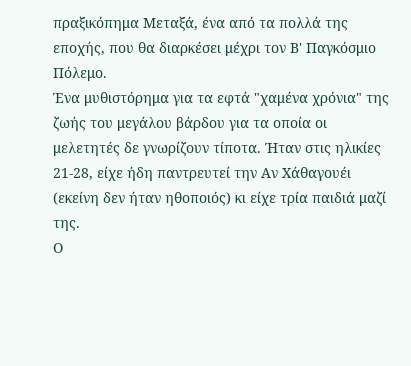πραξικόπημα Μεταξά, ένα από τα πολλά της εποχής, που θα διαρκέσει μέχρι τον Β' Παγκόσμιο Πόλεμο.
Ένα μυθιστόρημα για τα εφτά "χαμένα χρόνια" της ζωής του μεγάλου βάρδου για τα οποία οι μελετητές δε γνωρίζουν τίποτα. Ήταν στις ηλικίες 21-28, είχε ήδη παντρευτεί την Αν Χάθαγουέι (εκείνη δεν ήταν ηθοποιός) κι είχε τρία παιδιά μαζί της.
Ο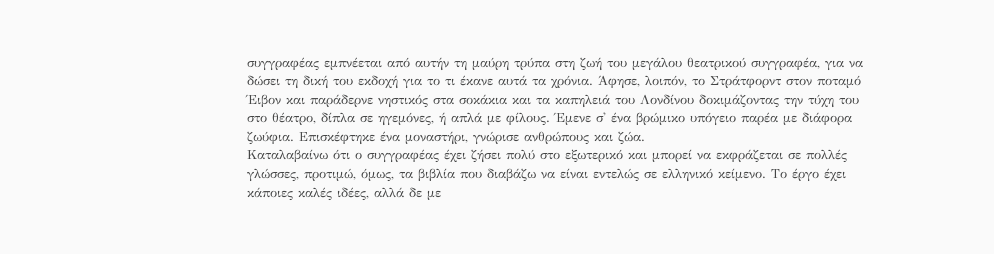συγγραφέας εμπνέεται από αυτήν τη μαύρη τρύπα στη ζωή του μεγάλου θεατρικού συγγραφέα, για να δώσει τη δική του εκδοχή για το τι έκανε αυτά τα χρόνια. Άφησε, λοιπόν, το Στράτφορντ στον ποταμό Έιβον και παράδερνε νηστικός στα σοκάκια και τα καπηλειά του Λονδίνου δοκιμάζοντας την τύχη του στο θέατρο, δίπλα σε ηγεμόνες, ή απλά με φίλους. Έμενε σ' ένα βρώμικο υπόγειο παρέα με διάφορα ζωύφια. Επισκέφτηκε ένα μοναστήρι, γνώρισε ανθρώπους και ζώα.
Καταλαβαίνω ότι ο συγγραφέας έχει ζήσει πολύ στο εξωτερικό και μπορεί να εκφράζεται σε πολλές γλώσσες, προτιμώ, όμως, τα βιβλία που διαβάζω να είναι εντελώς σε ελληνικό κείμενο. Το έργο έχει κάποιες καλές ιδέες, αλλά δε με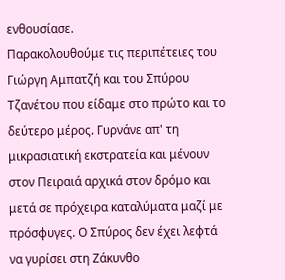ενθουσίασε.
Παρακολουθούμε τις περιπέτειες του Γιώργη Αμπατζή και του Σπύρου Τζανέτου που είδαμε στο πρώτο και το δεύτερο μέρος. Γυρνάνε απ' τη μικρασιατική εκστρατεία και μένουν στον Πειραιά αρχικά στον δρόμο και μετά σε πρόχειρα καταλύματα μαζί με πρόσφυγες. Ο Σπύρος δεν έχει λεφτά να γυρίσει στη Ζάκυνθο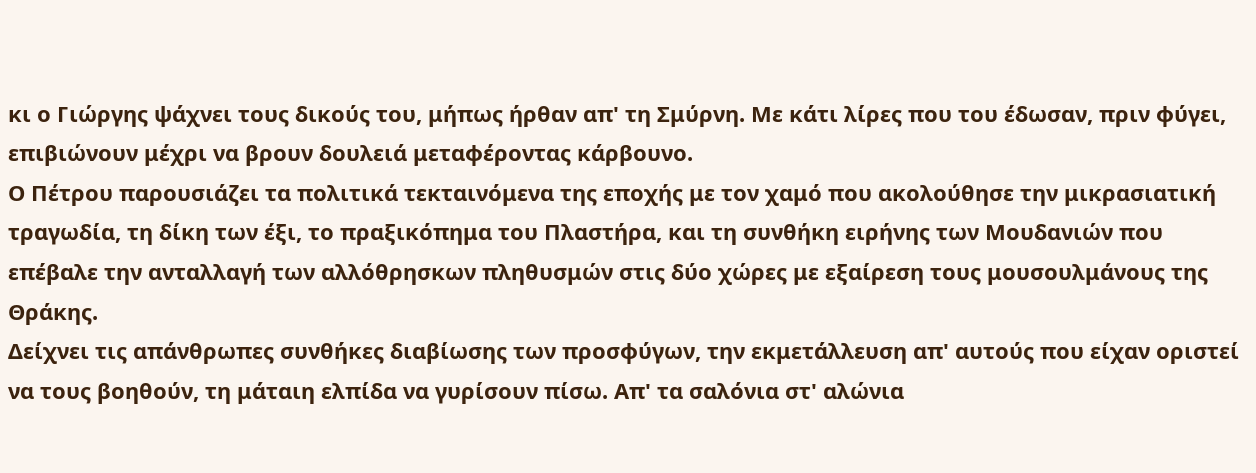κι ο Γιώργης ψάχνει τους δικούς του, μήπως ήρθαν απ' τη Σμύρνη. Με κάτι λίρες που του έδωσαν, πριν φύγει, επιβιώνουν μέχρι να βρουν δουλειά μεταφέροντας κάρβουνο.
Ο Πέτρου παρουσιάζει τα πολιτικά τεκταινόμενα της εποχής με τον χαμό που ακολούθησε την μικρασιατική τραγωδία, τη δίκη των έξι, το πραξικόπημα του Πλαστήρα, και τη συνθήκη ειρήνης των Μουδανιών που επέβαλε την ανταλλαγή των αλλόθρησκων πληθυσμών στις δύο χώρες με εξαίρεση τους μουσουλμάνους της Θράκης.
Δείχνει τις απάνθρωπες συνθήκες διαβίωσης των προσφύγων, την εκμετάλλευση απ' αυτούς που είχαν οριστεί να τους βοηθούν, τη μάταιη ελπίδα να γυρίσουν πίσω. Απ' τα σαλόνια στ' αλώνια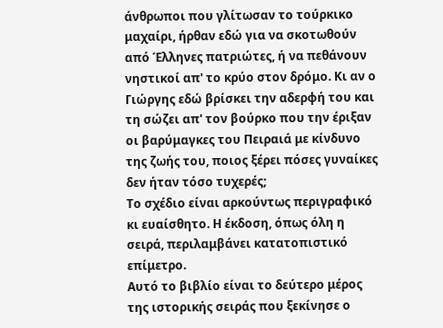άνθρωποι που γλίτωσαν το τούρκικο μαχαίρι, ήρθαν εδώ για να σκοτωθούν από Έλληνες πατριώτες, ή να πεθάνουν νηστικοί απ' το κρύο στον δρόμο. Κι αν ο Γιώργης εδώ βρίσκει την αδερφή του και τη σώζει απ' τον βούρκο που την έριξαν οι βαρύμαγκες του Πειραιά με κίνδυνο της ζωής του, ποιος ξέρει πόσες γυναίκες δεν ήταν τόσο τυχερές;
Το σχέδιο είναι αρκούντως περιγραφικό κι ευαίσθητο. Η έκδοση, όπως όλη η σειρά, περιλαμβάνει κατατοπιστικό επίμετρο.
Αυτό το βιβλίο είναι το δεύτερο μέρος της ιστορικής σειράς που ξεκίνησε ο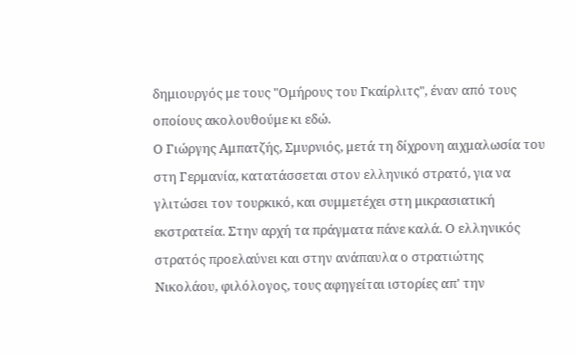δημιουργός με τους "Ομήρους του Γκαίρλιτς", έναν από τους οποίους ακολουθούμε κι εδώ.
Ο Γιώργης Αμπατζής, Σμυρνιός, μετά τη δίχρονη αιχμαλωσία του στη Γερμανία, κατατάσσεται στον ελληνικό στρατό, για να γλιτώσει τον τουρκικό, και συμμετέχει στη μικρασιατική εκστρατεία. Στην αρχή τα πράγματα πάνε καλά. Ο ελληνικός στρατός προελαύνει και στην ανάπαυλα ο στρατιώτης Νικολάου, φιλόλογος, τους αφηγείται ιστορίες απ' την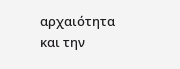αρχαιότητα και την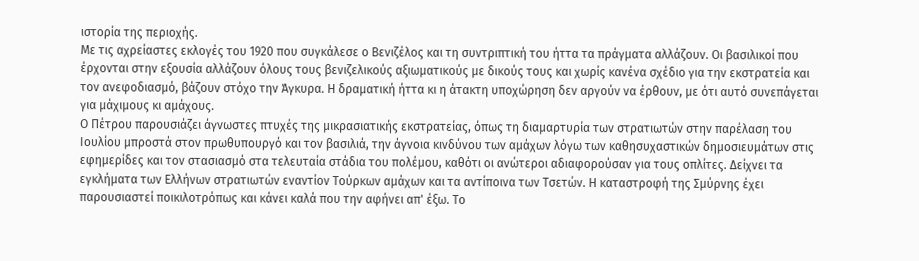ιστορία της περιοχής.
Με τις αχρείαστες εκλογές του 1920 που συγκάλεσε ο Βενιζέλος και τη συντριπτική του ήττα τα πράγματα αλλάζουν. Οι βασιλικοί που έρχονται στην εξουσία αλλάζουν όλους τους βενιζελικούς αξιωματικούς με δικούς τους και χωρίς κανένα σχέδιο για την εκστρατεία και τον ανεφοδιασμό, βάζουν στόχο την Άγκυρα. Η δραματική ήττα κι η άτακτη υποχώρηση δεν αργούν να έρθουν, με ότι αυτό συνεπάγεται για μάχιμους κι αμάχους.
Ο Πέτρου παρουσιάζει άγνωστες πτυχές της μικρασιατικής εκστρατείας, όπως τη διαμαρτυρία των στρατιωτών στην παρέλαση του Ιουλίου μπροστά στον πρωθυπουργό και τον βασιλιά, την άγνοια κινδύνου των αμάχων λόγω των καθησυχαστικών δημοσιευμάτων στις εφημερίδες και τον στασιασμό στα τελευταία στάδια του πολέμου, καθότι οι ανώτεροι αδιαφορούσαν για τους οπλίτες. Δείχνει τα εγκλήματα των Ελλήνων στρατιωτών εναντίον Τούρκων αμάχων και τα αντίποινα των Τσετών. Η καταστροφή της Σμύρνης έχει παρουσιαστεί ποικιλοτρόπως και κάνει καλά που την αφήνει απ' έξω. Το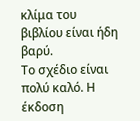κλίμα του βιβλίου είναι ήδη βαρύ.
Το σχέδιο είναι πολύ καλό. Η έκδοση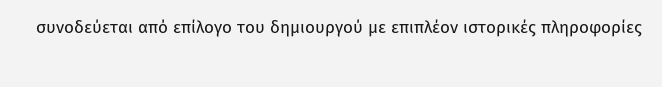συνοδεύεται από επίλογο του δημιουργού με επιπλέον ιστορικές πληροφορίες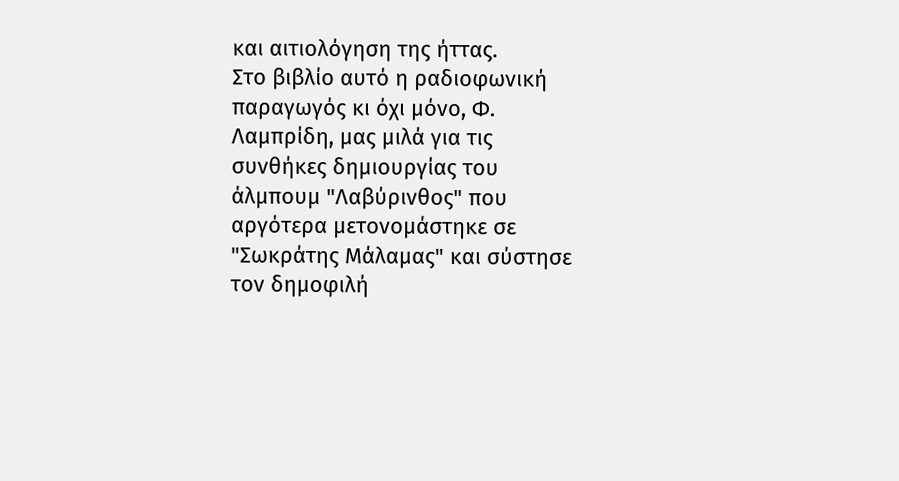και αιτιολόγηση της ήττας.
Στο βιβλίο αυτό η ραδιοφωνική παραγωγός κι όχι μόνο, Φ. Λαμπρίδη, μας μιλά για τις συνθήκες δημιουργίας του άλμπουμ "Λαβύρινθος" που αργότερα μετονομάστηκε σε "Σωκράτης Μάλαμας" και σύστησε τον δημοφιλή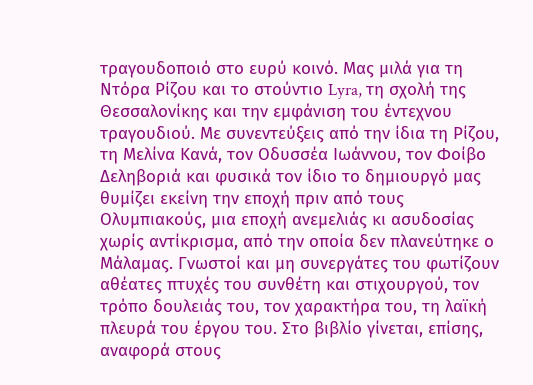τραγουδοποιό στο ευρύ κοινό. Μας μιλά για τη Ντόρα Ρίζου και το στούντιο Lyra, τη σχολή της Θεσσαλονίκης και την εμφάνιση του έντεχνου τραγουδιού. Με συνεντεύξεις από την ίδια τη Ρίζου, τη Μελίνα Κανά, τον Οδυσσέα Ιωάννου, τον Φοίβο Δεληβοριά και φυσικά τον ίδιο το δημιουργό μας θυμίζει εκείνη την εποχή πριν από τους Ολυμπιακούς, μια εποχή ανεμελιάς κι ασυδοσίας χωρίς αντίκρισμα, από την οποία δεν πλανεύτηκε ο Μάλαμας. Γνωστοί και μη συνεργάτες του φωτίζουν αθέατες πτυχές του συνθέτη και στιχουργού, τον τρόπο δουλειάς του, τον χαρακτήρα του, τη λαϊκή πλευρά του έργου του. Στο βιβλίο γίνεται, επίσης, αναφορά στους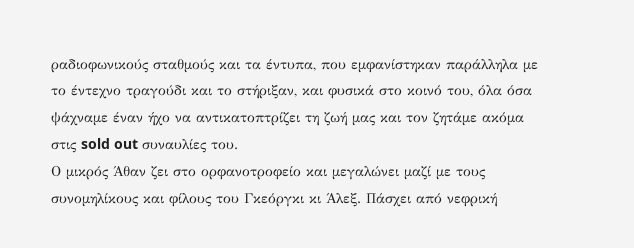ραδιοφωνικούς σταθμούς και τα έντυπα, που εμφανίστηκαν παράλληλα με το έντεχνο τραγούδι και το στήριξαν, και φυσικά στο κοινό του, όλα όσα ψάχναμε έναν ήχο να αντικατοπτρίζει τη ζωή μας και τον ζητάμε ακόμα στις sold out συναυλίες του.
Ο μικρός Άθαν ζει στο ορφανοτροφείο και μεγαλώνει μαζί με τους συνομηλίκους και φίλους του Γκεόργκι κι Άλεξ. Πάσχει από νεφρική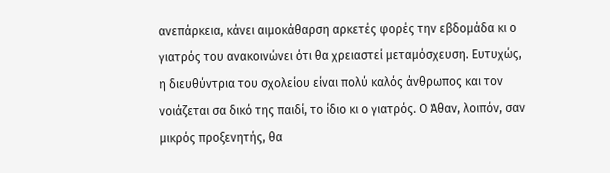ανεπάρκεια, κάνει αιμοκάθαρση αρκετές φορές την εβδομάδα κι ο γιατρός του ανακοινώνει ότι θα χρειαστεί μεταμόσχευση. Ευτυχώς, η διευθύντρια του σχολείου είναι πολύ καλός άνθρωπος και τον νοιάζεται σα δικό της παιδί, το ίδιο κι ο γιατρός. Ο Άθαν, λοιπόν, σαν μικρός προξενητής, θα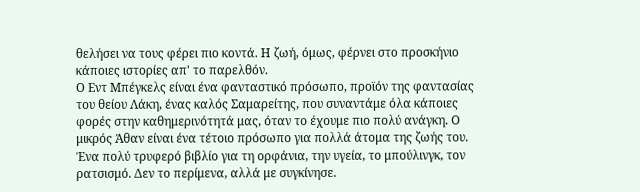θελήσει να τους φέρει πιο κοντά. Η ζωή, όμως, φέρνει στο προσκήνιο κάποιες ιστορίες απ' το παρελθόν.
Ο Εντ Μπέγκελς είναι ένα φανταστικό πρόσωπο, προϊόν της φαντασίας του θείου Λάκη, ένας καλός Σαμαρείτης, που συναντάμε όλα κάποιες φορές στην καθημερινότητά μας, όταν το έχουμε πιο πολύ ανάγκη. Ο μικρός Άθαν είναι ένα τέτοιο πρόσωπο για πολλά άτομα της ζωής του.
Ένα πολύ τρυφερό βιβλίο για τη ορφάνια, την υγεία, το μπούλινγκ, τον ρατσισμό. Δεν το περίμενα, αλλά με συγκίνησε.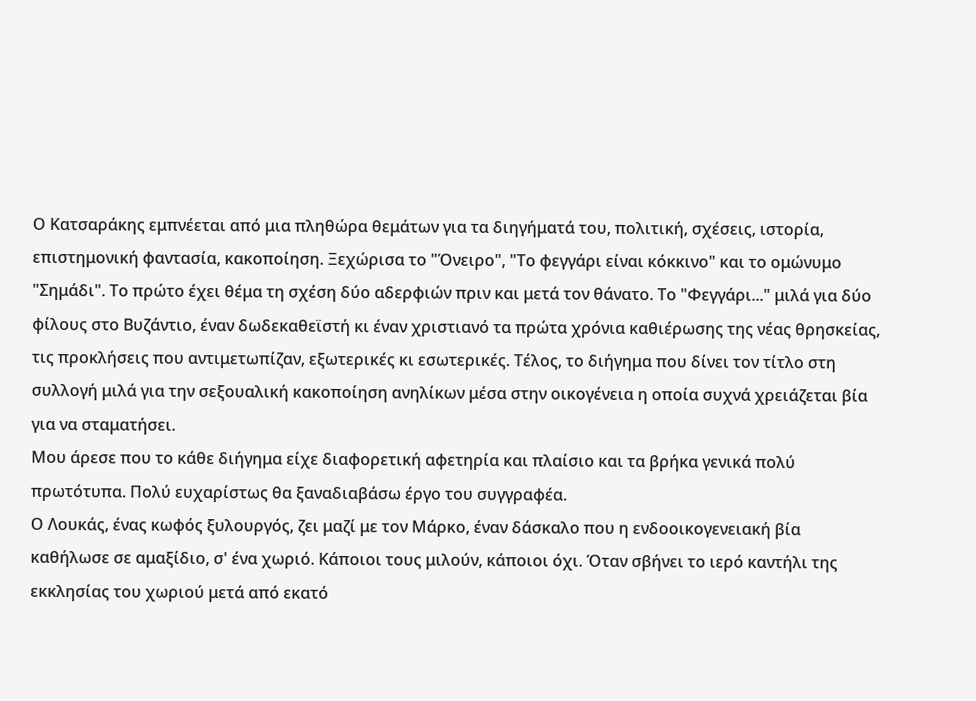Ο Κατσαράκης εμπνέεται από μια πληθώρα θεμάτων για τα διηγήματά του, πολιτική, σχέσεις, ιστορία, επιστημονική φαντασία, κακοποίηση. Ξεχώρισα το "Όνειρο", "Το φεγγάρι είναι κόκκινο" και το ομώνυμο "Σημάδι". Το πρώτο έχει θέμα τη σχέση δύο αδερφιών πριν και μετά τον θάνατο. Το "Φεγγάρι..." μιλά για δύο φίλους στο Βυζάντιο, έναν δωδεκαθεϊστή κι έναν χριστιανό τα πρώτα χρόνια καθιέρωσης της νέας θρησκείας, τις προκλήσεις που αντιμετωπίζαν, εξωτερικές κι εσωτερικές. Τέλος, το διήγημα που δίνει τον τίτλο στη συλλογή μιλά για την σεξουαλική κακοποίηση ανηλίκων μέσα στην οικογένεια η οποία συχνά χρειάζεται βία για να σταματήσει.
Μου άρεσε που το κάθε διήγημα είχε διαφορετική αφετηρία και πλαίσιο και τα βρήκα γενικά πολύ πρωτότυπα. Πολύ ευχαρίστως θα ξαναδιαβάσω έργο του συγγραφέα.
Ο Λουκάς, ένας κωφός ξυλουργός, ζει μαζί με τον Μάρκο, έναν δάσκαλο που η ενδοοικογενειακή βία καθήλωσε σε αμαξίδιο, σ' ένα χωριό. Κάποιοι τους μιλούν, κάποιοι όχι. Όταν σβήνει το ιερό καντήλι της εκκλησίας του χωριού μετά από εκατό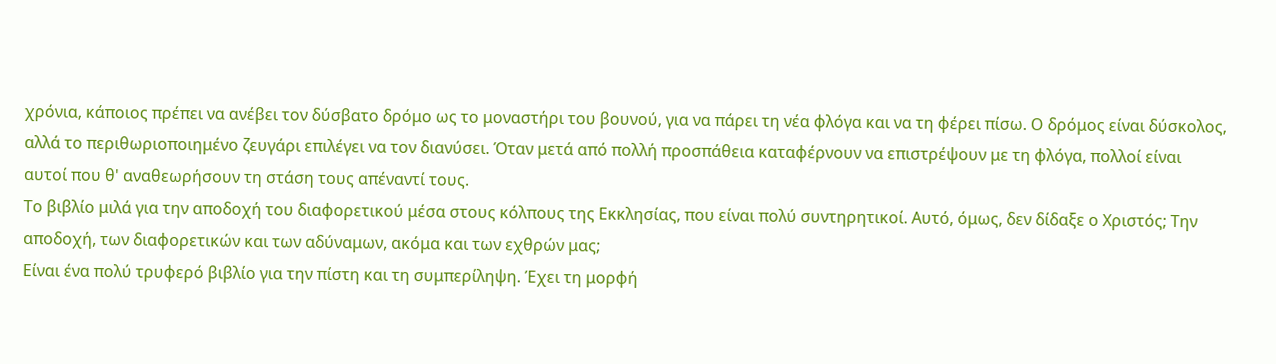χρόνια, κάποιος πρέπει να ανέβει τον δύσβατο δρόμο ως το μοναστήρι του βουνού, για να πάρει τη νέα φλόγα και να τη φέρει πίσω. Ο δρόμος είναι δύσκολος, αλλά το περιθωριοποιημένο ζευγάρι επιλέγει να τον διανύσει. Όταν μετά από πολλή προσπάθεια καταφέρνουν να επιστρέψουν με τη φλόγα, πολλοί είναι αυτοί που θ' αναθεωρήσουν τη στάση τους απέναντί τους.
Το βιβλίο μιλά για την αποδοχή του διαφορετικού μέσα στους κόλπους της Εκκλησίας, που είναι πολύ συντηρητικοί. Αυτό, όμως, δεν δίδαξε ο Χριστός; Την αποδοχή, των διαφορετικών και των αδύναμων, ακόμα και των εχθρών μας;
Είναι ένα πολύ τρυφερό βιβλίο για την πίστη και τη συμπερίληψη. Έχει τη μορφή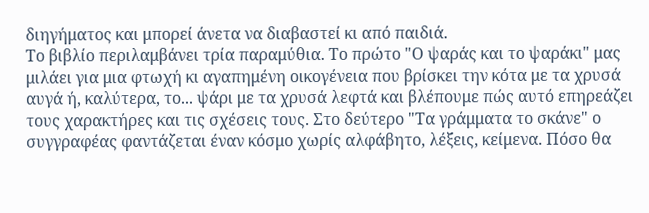διηγήματος και μπορεί άνετα να διαβαστεί κι από παιδιά.
Το βιβλίο περιλαμβάνει τρία παραμύθια. Το πρώτο "Ο ψαράς και το ψαράκι" μας μιλάει για μια φτωχή κι αγαπημένη οικογένεια που βρίσκει την κότα με τα χρυσά αυγά ή, καλύτερα, το... ψάρι με τα χρυσά λεφτά και βλέπουμε πώς αυτό επηρεάζει τους χαρακτήρες και τις σχέσεις τους. Στο δεύτερο "Τα γράμματα το σκάνε" ο συγγραφέας φαντάζεται έναν κόσμο χωρίς αλφάβητο, λέξεις, κείμενα. Πόσο θα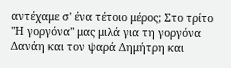αντέχαμε σ' ένα τέτοιο μέρος; Στο τρίτο "Η γοργόνα" μας μιλά για τη γοργόνα Δανάη και τον ψαρά Δημήτρη και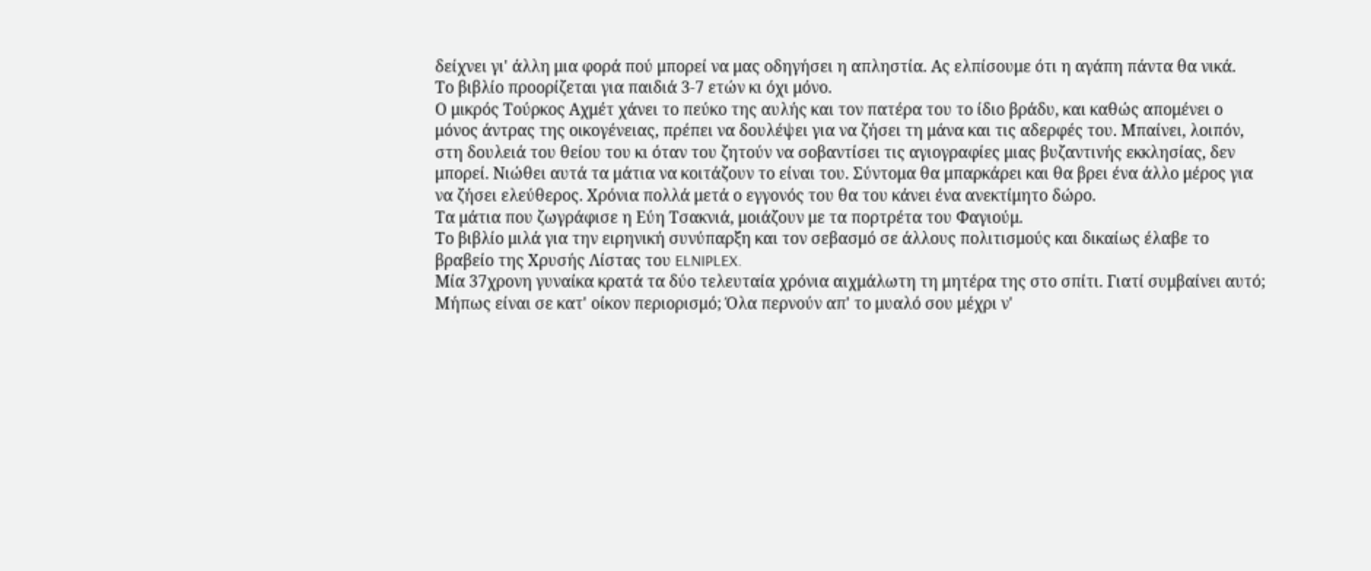δείχνει γι' άλλη μια φορά πού μπορεί να μας οδηγήσει η απληστία. Ας ελπίσουμε ότι η αγάπη πάντα θα νικά.
Το βιβλίο προορίζεται για παιδιά 3-7 ετών κι όχι μόνο.
Ο μικρός Τούρκος Αχμέτ χάνει το πεύκο της αυλής και τον πατέρα του το ίδιο βράδυ, και καθώς απομένει ο μόνος άντρας της οικογένειας, πρέπει να δουλέψει για να ζήσει τη μάνα και τις αδερφές του. Μπαίνει, λοιπόν, στη δουλειά του θείου του κι όταν του ζητούν να σοβαντίσει τις αγιογραφίες μιας βυζαντινής εκκλησίας, δεν μπορεί. Νιώθει αυτά τα μάτια να κοιτάζουν το είναι του. Σύντομα θα μπαρκάρει και θα βρει ένα άλλο μέρος για να ζήσει ελεύθερος. Χρόνια πολλά μετά ο εγγονός του θα του κάνει ένα ανεκτίμητο δώρο.
Τα μάτια που ζωγράφισε η Εύη Τσακνιά, μοιάζουν με τα πορτρέτα του Φαγιούμ.
Το βιβλίο μιλά για την ειρηνική συνύπαρξη και τον σεβασμό σε άλλους πολιτισμούς και δικαίως έλαβε το βραβείο της Χρυσής Λίστας του ELNIPLEX.
Μία 37χρονη γυναίκα κρατά τα δύο τελευταία χρόνια αιχμάλωτη τη μητέρα της στο σπίτι. Γιατί συμβαίνει αυτό; Μήπως είναι σε κατ' οίκον περιορισμό; Όλα περνούν απ' το μυαλό σου μέχρι ν'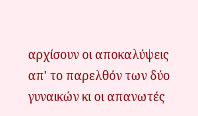αρχίσουν οι αποκαλύψεις απ' το παρελθόν των δύο γυναικών κι οι απανωτές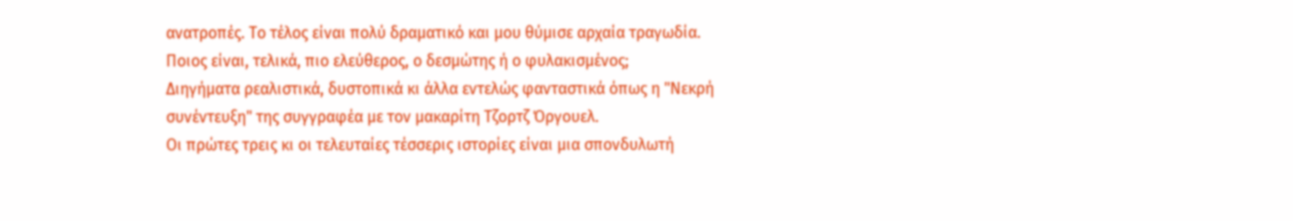ανατροπές. Το τέλος είναι πολύ δραματικό και μου θύμισε αρχαία τραγωδία. Ποιος είναι, τελικά, πιο ελεύθερος, ο δεσμώτης ή ο φυλακισμένος;
Διηγήματα ρεαλιστικά, δυστοπικά κι άλλα εντελώς φανταστικά όπως η "Νεκρή συνέντευξη" της συγγραφέα με τον μακαρίτη Τζορτζ Όργουελ.
Οι πρώτες τρεις κι οι τελευταίες τέσσερις ιστορίες είναι μια σπονδυλωτή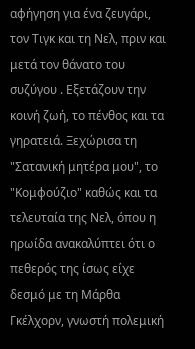αφήγηση για ένα ζευγάρι, τον Τιγκ και τη Νελ, πριν και μετά τον θάνατο του συζύγου . Εξετάζουν την κοινή ζωή, το πένθος και τα γηρατειά. Ξεχώρισα τη "Σατανική μητέρα μου", το "Κομφούζιο" καθώς και τα τελευταία της Νελ, όπου η ηρωίδα ανακαλύπτει ότι ο πεθερός της ίσως είχε δεσμό με τη Μάρθα Γκέλχορν, γνωστή πολεμική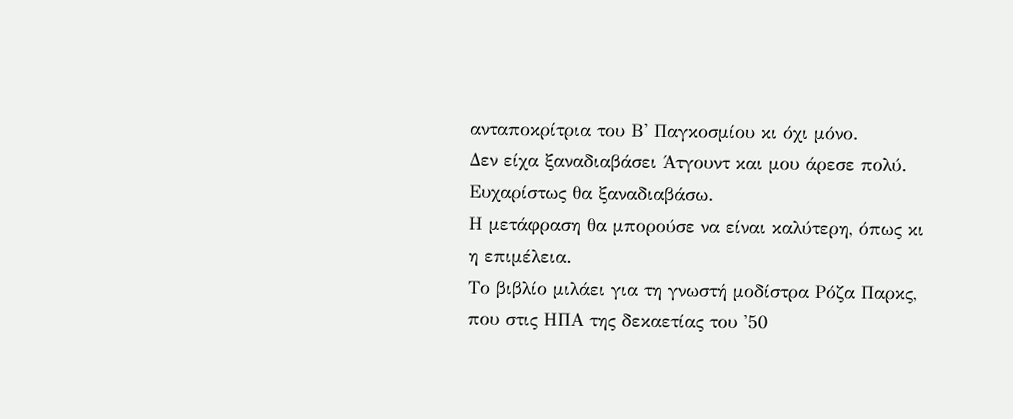ανταποκρίτρια του Β' Παγκοσμίου κι όχι μόνο.
Δεν είχα ξαναδιαβάσει Άτγουντ και μου άρεσε πολύ. Ευχαρίστως θα ξαναδιαβάσω.
Η μετάφραση θα μπορούσε να είναι καλύτερη, όπως κι η επιμέλεια.
Το βιβλίο μιλάει για τη γνωστή μοδίστρα Ρόζα Παρκς, που στις ΗΠΑ της δεκαετίας του '50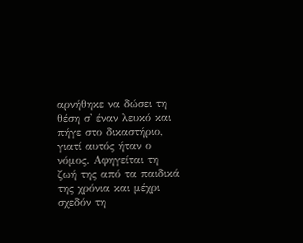αρνήθηκε να δώσει τη θέση σ' έναν λευκό και πήγε στο δικαστήριο, γιατί αυτός ήταν ο νόμος. Αφηγείται τη ζωή της από τα παιδικά της χρόνια και μέχρι σχεδόν τη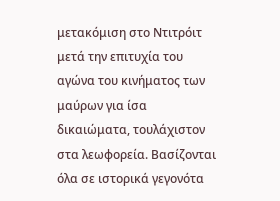μετακόμιση στο Ντιτρόιτ μετά την επιτυχία του αγώνα του κινήματος των μαύρων για ίσα δικαιώματα, τουλάχιστον στα λεωφορεία. Βασίζονται όλα σε ιστορικά γεγονότα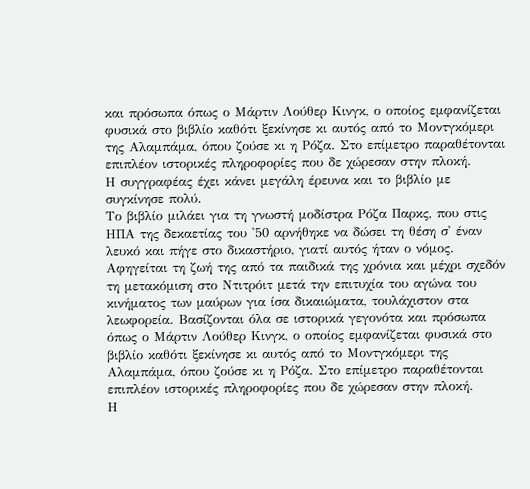και πρόσωπα όπως ο Μάρτιν Λούθερ Κινγκ, ο οποίος εμφανίζεται φυσικά στο βιβλίο καθότι ξεκίνησε κι αυτός από το Μοντγκόμερι της Αλαμπάμα, όπου ζούσε κι η Ρόζα. Στο επίμετρο παραθέτονται επιπλέον ιστορικές πληροφορίες που δε χώρεσαν στην πλοκή.
Η συγγραφέας έχει κάνει μεγάλη έρευνα και το βιβλίο με συγκίνησε πολύ.
Το βιβλίο μιλάει για τη γνωστή μοδίστρα Ρόζα Παρκς, που στις ΗΠΑ της δεκαετίας του '50 αρνήθηκε να δώσει τη θέση σ' έναν λευκό και πήγε στο δικαστήριο, γιατί αυτός ήταν ο νόμος. Αφηγείται τη ζωή της από τα παιδικά της χρόνια και μέχρι σχεδόν τη μετακόμιση στο Ντιτρόιτ μετά την επιτυχία του αγώνα του κινήματος των μαύρων για ίσα δικαιώματα, τουλάχιστον στα λεωφορεία. Βασίζονται όλα σε ιστορικά γεγονότα και πρόσωπα όπως ο Μάρτιν Λούθερ Κινγκ, ο οποίος εμφανίζεται φυσικά στο βιβλίο καθότι ξεκίνησε κι αυτός από το Μοντγκόμερι της Αλαμπάμα, όπου ζούσε κι η Ρόζα. Στο επίμετρο παραθέτονται επιπλέον ιστορικές πληροφορίες που δε χώρεσαν στην πλοκή.
Η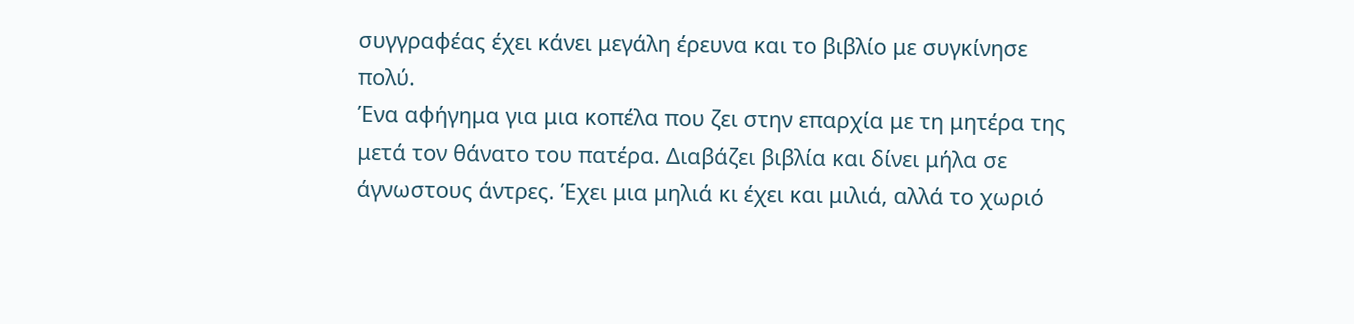συγγραφέας έχει κάνει μεγάλη έρευνα και το βιβλίο με συγκίνησε πολύ.
Ένα αφήγημα για μια κοπέλα που ζει στην επαρχία με τη μητέρα της μετά τον θάνατο του πατέρα. Διαβάζει βιβλία και δίνει μήλα σε άγνωστους άντρες. Έχει μια μηλιά κι έχει και μιλιά, αλλά το χωριό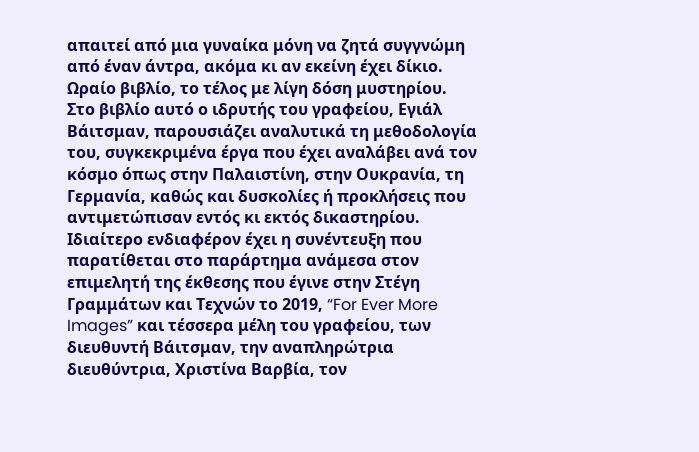απαιτεί από μια γυναίκα μόνη να ζητά συγγνώμη από έναν άντρα, ακόμα κι αν εκείνη έχει δίκιο.
Ωραίο βιβλίο, το τέλος με λίγη δόση μυστηρίου.
Στο βιβλίο αυτό ο ιδρυτής του γραφείου, Εγιάλ Βάιτσμαν, παρουσιάζει αναλυτικά τη μεθοδολογία του, συγκεκριμένα έργα που έχει αναλάβει ανά τον κόσμο όπως στην Παλαιστίνη, στην Ουκρανία, τη Γερμανία, καθώς και δυσκολίες ή προκλήσεις που αντιμετώπισαν εντός κι εκτός δικαστηρίου. Ιδιαίτερο ενδιαφέρον έχει η συνέντευξη που παρατίθεται στο παράρτημα ανάμεσα στον επιμελητή της έκθεσης που έγινε στην Στέγη Γραμμάτων και Τεχνών το 2019, “For Ever More Images” και τέσσερα μέλη του γραφείου, των διευθυντή Βάιτσμαν, την αναπληρώτρια διευθύντρια, Χριστίνα Βαρβία, τον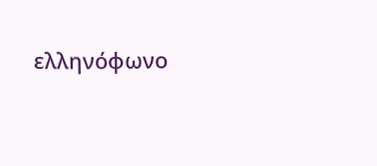ελληνόφωνο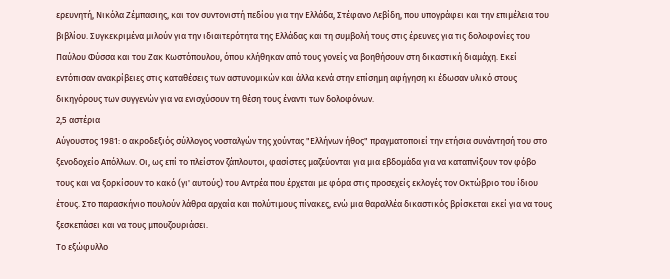ερευνητή, Νικόλα Ζέμπασιης, και τον συντονιστή πεδίου για την Ελλάδα, Στέφανο Λεβίδη, που υπογράφει και την επιμέλεια του βιβλίου. Συγκεκριμένα μιλούν για την ιδιαιτερότητα της Ελλάδας και τη συμβολή τους στις έρευνες για τις δολοφονίες του Παύλου Φύσσα και του Ζακ Κωστόπουλου, όπου κλήθηκαν από τους γονείς να βοηθήσουν στη δικαστική διαμάχη. Εκεί εντόπισαν ανακρίβειες στις καταθέσεις των αστυνομικών και άλλα κενά στην επίσημη αφήγηση κι έδωσαν υλικό στους δικηγόρους των συγγενών για να ενισχύσουν τη θέση τους έναντι των δολοφόνων.
2,5 αστέρια
Αύγουστος 1981: ο ακροδεξιός σύλλογος νοσταλγών της χούντας "Ελλήνων ήθος" πραγματοποιεί την ετήσια συνάντησή του στο ξενοδοχείο Απόλλων. Οι, ως επί το πλείστον ζάπλουτοι, φασίστες μαζεύονται για μια εβδομάδα για να καταπνίξουν τον φόβο τους και να ξορκίσουν το κακό (γι' αυτούς) του Αντρέα που έρχεται με φόρα στις προσεχείς εκλογές τον Οκτώβριο του ίδιου έτους. Στο παρασκήνιο πουλούν λάθρα αρχαία και πολύτιμους πίνακες, ενώ μια θαραλλέα δικαστικός βρίσκεται εκεί για να τους ξεσκεπάσει και να τους μπουζουριάσει.
Το εξώφυλλο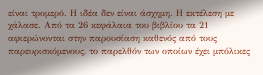είναι τρομερό. Η ιδέα δεν είναι άσχημη. Η εκτέλεση με χάλασε. Από τα 26 κεφάλαια του βιβλίου τα 21 αφιερώνονται στην παρουσίαση καθενός από τους παρευρισκόμενους, το παρελθόν των οποίων έχει μπόλικες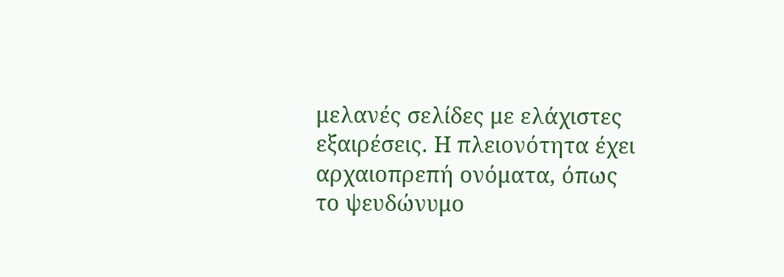μελανές σελίδες με ελάχιστες εξαιρέσεις. Η πλειονότητα έχει αρχαιοπρεπή ονόματα, όπως το ψευδώνυμο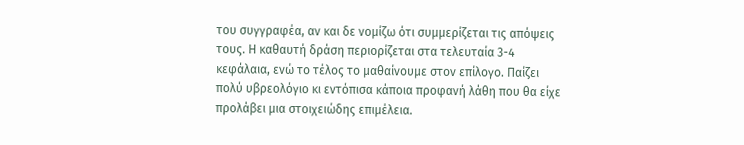του συγγραφέα, αν και δε νομίζω ότι συμμερίζεται τις απόψεις τους. Η καθαυτή δράση περιορίζεται στα τελευταία 3-4 κεφάλαια, ενώ το τέλος το μαθαίνουμε στον επίλογο. Παίζει πολύ υβρεολόγιο κι εντόπισα κάποια προφανή λάθη που θα είχε προλάβει μια στοιχειώδης επιμέλεια.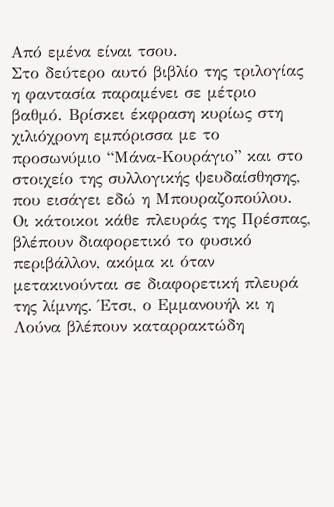Από εμένα είναι τσου.
Στο δεύτερο αυτό βιβλίο της τριλογίας η φαντασία παραμένει σε μέτριο βαθμό. Βρίσκει έκφραση κυρίως στη χιλιόχρονη εμπόρισσα με το προσωνύμιο “Μάνα-Κουράγιο” και στο στοιχείο της συλλογικής ψευδαίσθησης, που εισάγει εδώ η Μπουραζοπούλου. Οι κάτοικοι κάθε πλευράς της Πρέσπας, βλέπουν διαφορετικό το φυσικό περιβάλλον, ακόμα κι όταν μετακινούνται σε διαφορετική πλευρά της λίμνης. Έτσι, ο Εμμανουήλ κι η Λούνα βλέπουν καταρρακτώδη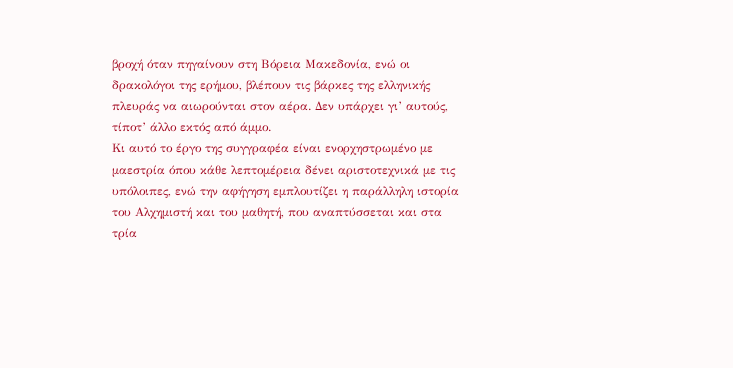βροχή όταν πηγαίνουν στη Βόρεια Μακεδονία, ενώ οι δρακολόγοι της ερήμου, βλέπουν τις βάρκες της ελληνικής πλευράς να αιωρούνται στον αέρα. Δεν υπάρχει γι’ αυτούς, τίποτ’ άλλο εκτός από άμμο.
Κι αυτό το έργο της συγγραφέα είναι ενορχηστρωμένο με μαεστρία όπου κάθε λεπτομέρεια δένει αριστοτεχνικά με τις υπόλοιπες, ενώ την αφήγηση εμπλουτίζει η παράλληλη ιστορία του Αλχημιστή και του μαθητή, που αναπτύσσεται και στα τρία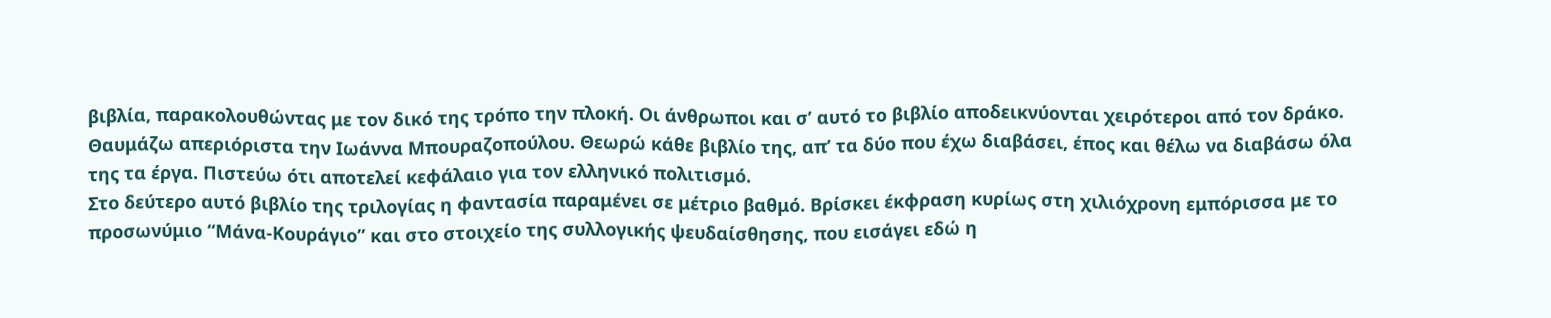βιβλία, παρακολουθώντας με τον δικό της τρόπο την πλοκή. Οι άνθρωποι και σ’ αυτό το βιβλίο αποδεικνύονται χειρότεροι από τον δράκο.
Θαυμάζω απεριόριστα την Ιωάννα Μπουραζοπούλου. Θεωρώ κάθε βιβλίο της, απ’ τα δύο που έχω διαβάσει, έπος και θέλω να διαβάσω όλα της τα έργα. Πιστεύω ότι αποτελεί κεφάλαιο για τον ελληνικό πολιτισμό.
Στο δεύτερο αυτό βιβλίο της τριλογίας η φαντασία παραμένει σε μέτριο βαθμό. Βρίσκει έκφραση κυρίως στη χιλιόχρονη εμπόρισσα με το προσωνύμιο “Μάνα-Κουράγιο” και στο στοιχείο της συλλογικής ψευδαίσθησης, που εισάγει εδώ η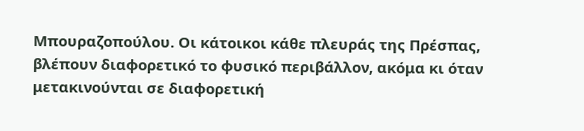Μπουραζοπούλου. Οι κάτοικοι κάθε πλευράς της Πρέσπας, βλέπουν διαφορετικό το φυσικό περιβάλλον, ακόμα κι όταν μετακινούνται σε διαφορετική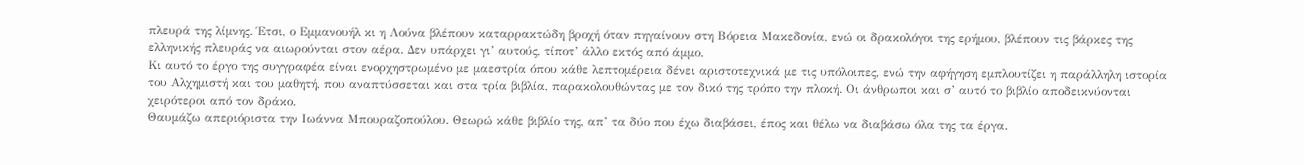πλευρά της λίμνης. Έτσι, ο Εμμανουήλ κι η Λούνα βλέπουν καταρρακτώδη βροχή όταν πηγαίνουν στη Βόρεια Μακεδονία, ενώ οι δρακολόγοι της ερήμου, βλέπουν τις βάρκες της ελληνικής πλευράς να αιωρούνται στον αέρα. Δεν υπάρχει γι’ αυτούς, τίποτ’ άλλο εκτός από άμμο.
Κι αυτό το έργο της συγγραφέα είναι ενορχηστρωμένο με μαεστρία όπου κάθε λεπτομέρεια δένει αριστοτεχνικά με τις υπόλοιπες, ενώ την αφήγηση εμπλουτίζει η παράλληλη ιστορία του Αλχημιστή και του μαθητή, που αναπτύσσεται και στα τρία βιβλία, παρακολουθώντας με τον δικό της τρόπο την πλοκή. Οι άνθρωποι και σ’ αυτό το βιβλίο αποδεικνύονται χειρότεροι από τον δράκο.
Θαυμάζω απεριόριστα την Ιωάννα Μπουραζοπούλου. Θεωρώ κάθε βιβλίο της, απ’ τα δύο που έχω διαβάσει, έπος και θέλω να διαβάσω όλα της τα έργα.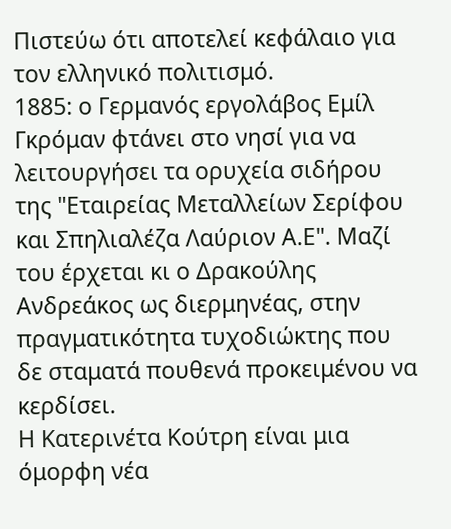Πιστεύω ότι αποτελεί κεφάλαιο για τον ελληνικό πολιτισμό.
1885: ο Γερμανός εργολάβος Εμίλ Γκρόμαν φτάνει στο νησί για να λειτουργήσει τα ορυχεία σιδήρου της "Εταιρείας Μεταλλείων Σερίφου και Σπηλιαλέζα Λαύριον Α.Ε". Μαζί του έρχεται κι ο Δρακούλης Ανδρεάκος ως διερμηνέας, στην πραγματικότητα τυχοδιώκτης που δε σταματά πουθενά προκειμένου να κερδίσει.
Η Κατερινέτα Κούτρη είναι μια όμορφη νέα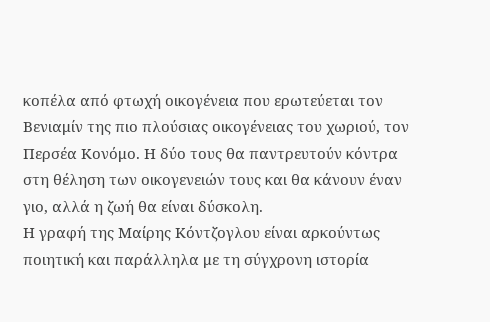κοπέλα από φτωχή οικογένεια που ερωτεύεται τον Βενιαμίν της πιο πλούσιας οικογένειας του χωριού, τον Περσέα Κονόμο. Η δύο τους θα παντρευτούν κόντρα στη θέληση των οικογενειών τους και θα κάνουν έναν γιο, αλλά η ζωή θα είναι δύσκολη.
Η γραφή της Μαίρης Κόντζογλου είναι αρκούντως ποιητική και παράλληλα με τη σύγχρονη ιστορία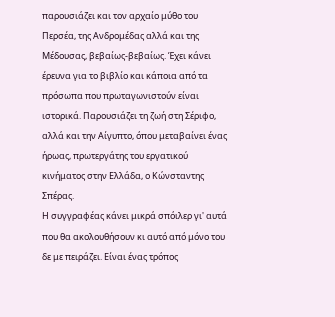παρουσιάζει και τον αρχαίο μύθο του Περσέα, της Ανδρομέδας αλλά και της Μέδουσας, βεβαίως-βεβαίως. Έχει κάνει έρευνα για το βιβλίο και κάποια από τα πρόσωπα που πρωταγωνιστούν είναι ιστορικά. Παρουσιάζει τη ζωή στη Σέριφο, αλλά και την Αίγυπτο, όπου μεταβαίνει ένας ήρωας, πρωτεργάτης του εργατικού κινήματος στην Ελλάδα, ο Κώνσταντης Σπέρας.
Η συγγραφέας κάνει μικρά σπόιλερ γι' αυτά που θα ακολουθήσουν κι αυτό από μόνο του δε με πειράζει. Είναι ένας τρόπος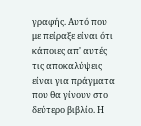γραφής. Αυτό που με πείραξε είναι ότι κάποιες απ' αυτές τις αποκαλύψεις είναι για πράγματα που θα γίνουν στο δεύτερο βιβλίο. Η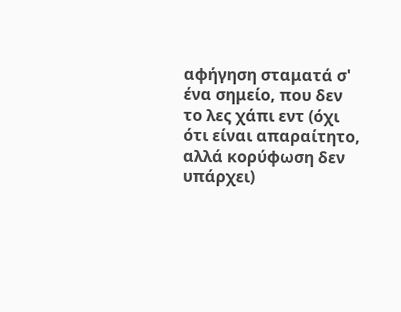αφήγηση σταματά σ' ένα σημείο, που δεν το λες χάπι εντ (όχι ότι είναι απαραίτητο, αλλά κορύφωση δεν υπάρχει)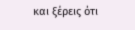και ξέρεις ότι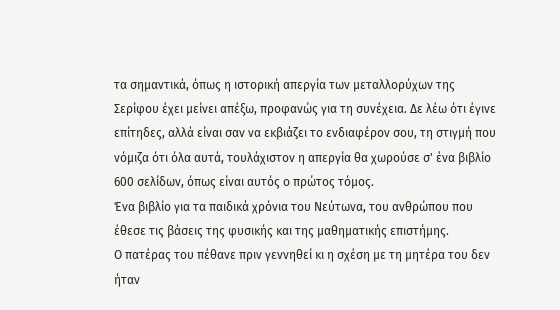τα σημαντικά, όπως η ιστορική απεργία των μεταλλορύχων της Σερίφου έχει μείνει απέξω, προφανώς για τη συνέχεια. Δε λέω ότι έγινε επίτηδες, αλλά είναι σαν να εκβιάζει το ενδιαφέρον σου, τη στιγμή που νόμιζα ότι όλα αυτά, τουλάχιστον η απεργία θα χωρούσε σ' ένα βιβλίο 600 σελίδων, όπως είναι αυτός ο πρώτος τόμος.
Ένα βιβλίο για τα παιδικά χρόνια του Νεύτωνα, του ανθρώπου που έθεσε τις βάσεις της φυσικής και της μαθηματικής επιστήμης.
Ο πατέρας του πέθανε πριν γεννηθεί κι η σχέση με τη μητέρα του δεν ήταν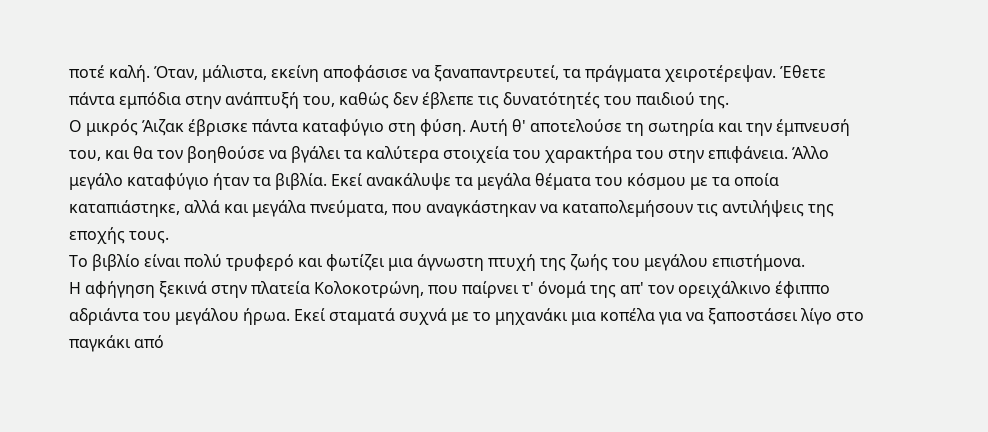ποτέ καλή. Όταν, μάλιστα, εκείνη αποφάσισε να ξαναπαντρευτεί, τα πράγματα χειροτέρεψαν. Έθετε πάντα εμπόδια στην ανάπτυξή του, καθώς δεν έβλεπε τις δυνατότητές του παιδιού της.
Ο μικρός Άιζακ έβρισκε πάντα καταφύγιο στη φύση. Αυτή θ' αποτελούσε τη σωτηρία και την έμπνευσή του, και θα τον βοηθούσε να βγάλει τα καλύτερα στοιχεία του χαρακτήρα του στην επιφάνεια. Άλλο μεγάλο καταφύγιο ήταν τα βιβλία. Εκεί ανακάλυψε τα μεγάλα θέματα του κόσμου με τα οποία καταπιάστηκε, αλλά και μεγάλα πνεύματα, που αναγκάστηκαν να καταπολεμήσουν τις αντιλήψεις της εποχής τους.
Το βιβλίο είναι πολύ τρυφερό και φωτίζει μια άγνωστη πτυχή της ζωής του μεγάλου επιστήμονα.
Η αφήγηση ξεκινά στην πλατεία Κολοκοτρώνη, που παίρνει τ' όνομά της απ' τον ορειχάλκινο έφιππο αδριάντα του μεγάλου ήρωα. Εκεί σταματά συχνά με το μηχανάκι μια κοπέλα για να ξαποστάσει λίγο στο παγκάκι από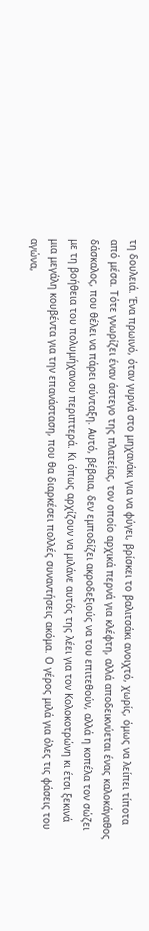τη δουλειά. Ένα πρωινό, όταν γυρνά στο μηχανάκι για να φύγει, βρίσκει το βαλιτσάκι ανοιχτό, χωρίς, όμως να λείπει τίποτα από μέσα. Τότε γνωρίζει έναν άστεγο της πλατείας, τον οποίο αρχικά περνά για κλέφτη, αλλά αποδεικνύεται ένας καλοκάγαθος δάσκαλος, που θέλει να πάρει σύνταξη. Αυτό, βέβαια, δεν εμποδίζει ακροδεξιούς να του επιτεθούν, αλλά η κοπέλα τον σώζει με τη βοήθεια του πολυμήχανου περιπτερά. Κι όπως αρχίζουν να μιλάνε αυτός της λέει για τον Κολοκοτρώνη κι έτσι ξεκινά μια μεγάλη κουβέντα για την επανάσταση, που θα διαρκέσει πολλές συναντήσεις ακόμα. Ο γέρος μιλά για όλες τις φάσεις του αγώνα,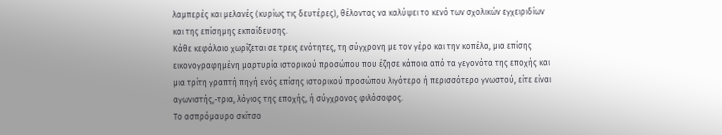λαμπερές και μελανές (κυρίως τις δευτέρες), θέλοντας να καλύψει το κενό των σχολικών εγχειριδίων και της επίσημης εκπαίδευσης.
Κάθε κεφάλαιο χωρίζεται σε τρεις ενότητες, τη σύγχρονη με τον γέρο και την κοπέλα, μια επίσης εικονογραφημένη μαρτυρία ιστορικού προσώπου που έζησε κάποια από τα γεγονότα της εποχής και μια τρίτη γραπτή πηγή ενός επίσης ιστορικού προσώπου λιγότερο ή περισσότερο γνωστού, είτε είναι αγωνιστής,-τρια, λόγιος της εποχής, ή σύγχρονος φιλόσοφος.
Το ασπρόμαυρο σκίτσο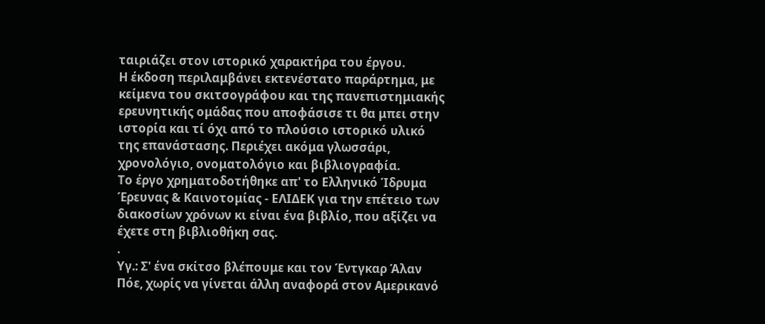ταιριάζει στον ιστορικό χαρακτήρα του έργου.
Η έκδοση περιλαμβάνει εκτενέστατο παράρτημα, με κείμενα του σκιτσογράφου και της πανεπιστημιακής ερευνητικής ομάδας που αποφάσισε τι θα μπει στην ιστορία και τί όχι από το πλούσιο ιστορικό υλικό της επανάστασης. Περιέχει ακόμα γλωσσάρι, χρονολόγιο, ονοματολόγιο και βιβλιογραφία.
Το έργο χρηματοδοτήθηκε απ' το Ελληνικό Ίδρυμα Έρευνας & Καινοτομίας - ΕΛΙΔΕΚ για την επέτειο των διακοσίων χρόνων κι είναι ένα βιβλίο, που αξίζει να έχετε στη βιβλιοθήκη σας.
.
Υγ.: Σ' ένα σκίτσο βλέπουμε και τον Έντγκαρ Άλαν Πόε, χωρίς να γίνεται άλλη αναφορά στον Αμερικανό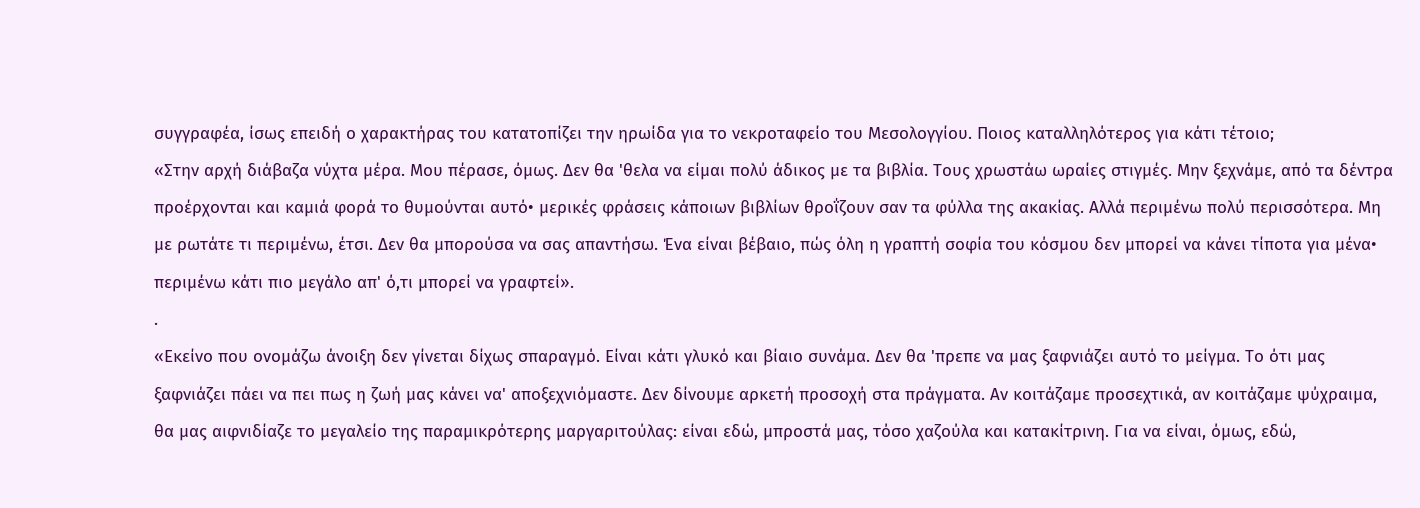συγγραφέα, ίσως επειδή ο χαρακτήρας του κατατοπίζει την ηρωίδα για το νεκροταφείο του Μεσολογγίου. Ποιος καταλληλότερος για κάτι τέτοιο;
«Στην αρχή διάβαζα νύχτα μέρα. Μου πέρασε, όμως. Δεν θα 'θελα να είμαι πολύ άδικος με τα βιβλία. Τους χρωστάω ωραίες στιγμές. Μην ξεχνάμε, από τα δέντρα προέρχονται και καμιά φορά το θυμούνται αυτό• μερικές φράσεις κάποιων βιβλίων θροΐζουν σαν τα φύλλα της ακακίας. Αλλά περιμένω πολύ περισσότερα. Μη με ρωτάτε τι περιμένω, έτσι. Δεν θα μπορούσα να σας απαντήσω. Ένα είναι βέβαιο, πώς όλη η γραπτή σοφία του κόσμου δεν μπορεί να κάνει τίποτα για μένα• περιμένω κάτι πιο μεγάλο απ' ό,τι μπορεί να γραφτεί».
.
«Εκείνο που ονομάζω άνοιξη δεν γίνεται δίχως σπαραγμό. Είναι κάτι γλυκό και βίαιο συνάμα. Δεν θα 'πρεπε να μας ξαφνιάζει αυτό το μείγμα. Το ότι μας ξαφνιάζει πάει να πει πως η ζωή μας κάνει να' αποξεχνιόμαστε. Δεν δίνουμε αρκετή προσοχή στα πράγματα. Αν κοιτάζαμε προσεχτικά, αν κοιτάζαμε ψύχραιμα, θα μας αιφνιδίαζε το μεγαλείο της παραμικρότερης μαργαριτούλας: είναι εδώ, μπροστά μας, τόσο χαζούλα και κατακίτρινη. Για να είναι, όμως, εδώ,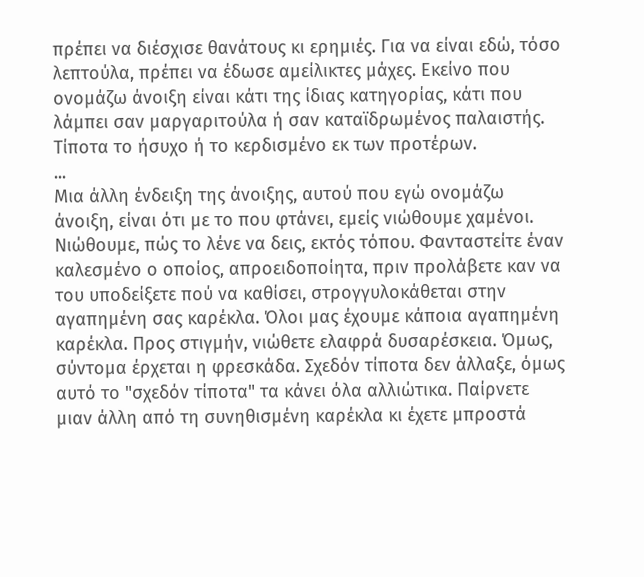πρέπει να διέσχισε θανάτους κι ερημιές. Για να είναι εδώ, τόσο λεπτούλα, πρέπει να έδωσε αμείλικτες μάχες. Εκείνο που ονομάζω άνοιξη είναι κάτι της ίδιας κατηγορίας, κάτι που λάμπει σαν μαργαριτούλα ή σαν καταϊδρωμένος παλαιστής. Τίποτα το ήσυχο ή το κερδισμένο εκ των προτέρων.
...
Μια άλλη ένδειξη της άνοιξης, αυτού που εγώ ονομάζω άνοιξη, είναι ότι με το που φτάνει, εμείς νιώθουμε χαμένοι. Νιώθουμε, πώς το λένε να δεις, εκτός τόπου. Φανταστείτε έναν καλεσμένο ο οποίος, απροειδοποίητα, πριν προλάβετε καν να του υποδείξετε πού να καθίσει, στρογγυλοκάθεται στην αγαπημένη σας καρέκλα. Όλοι μας έχουμε κάποια αγαπημένη καρέκλα. Προς στιγμήν, νιώθετε ελαφρά δυσαρέσκεια. Όμως, σύντομα έρχεται η φρεσκάδα. Σχεδόν τίποτα δεν άλλαξε, όμως αυτό το "σχεδόν τίποτα" τα κάνει όλα αλλιώτικα. Παίρνετε μιαν άλλη από τη συνηθισμένη καρέκλα κι έχετε μπροστά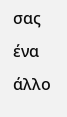σας ένα άλλο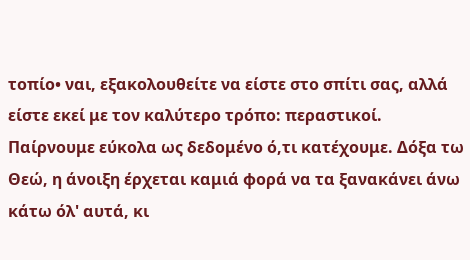τοπίο• ναι, εξακολουθείτε να είστε στο σπίτι σας, αλλά είστε εκεί με τον καλύτερο τρόπο: περαστικοί. Παίρνουμε εύκολα ως δεδομένο ό,τι κατέχουμε. Δόξα τω Θεώ, η άνοιξη έρχεται καμιά φορά να τα ξανακάνει άνω κάτω όλ' αυτά, κι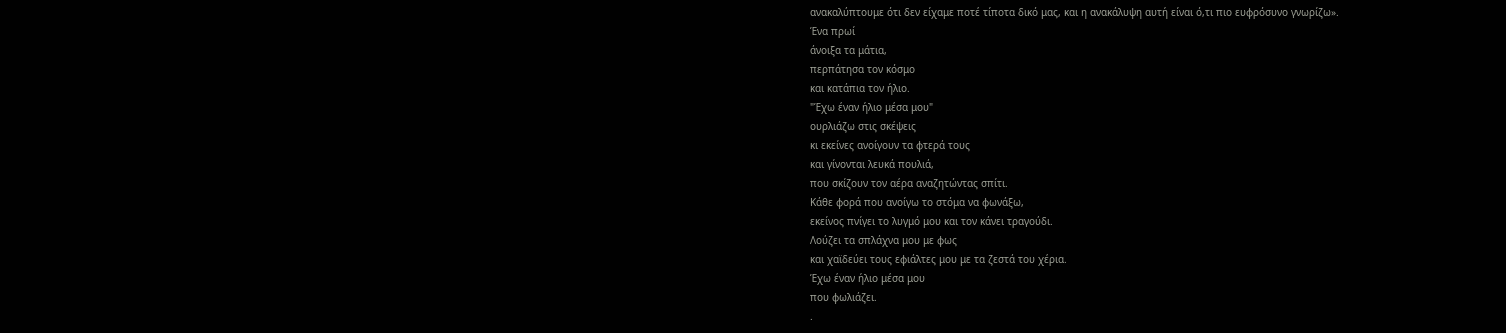ανακαλύπτουμε ότι δεν είχαμε ποτέ τίποτα δικό μας, και η ανακάλυψη αυτή είναι ό,τι πιο ευφρόσυνο γνωρίζω».
Ένα πρωί
άνοιξα τα μάτια,
περπάτησα τον κόσμο
και κατάπια τον ήλιο.
"Έχω έναν ήλιο μέσα μου"
ουρλιάζω στις σκέψεις
κι εκείνες ανοίγουν τα φτερά τους
και γίνονται λευκά πουλιά,
που σκίζουν τον αέρα αναζητώντας σπίτι.
Κάθε φορά που ανοίγω το στόμα να φωνάξω,
εκείνος πνίγει το λυγμό μου και τον κάνει τραγούδι.
Λούζει τα σπλάχνα μου με φως
και χαϊδεύει τους εφιάλτες μου με τα ζεστά του χέρια.
Έχω έναν ήλιο μέσα μου
που φωλιάζει.
.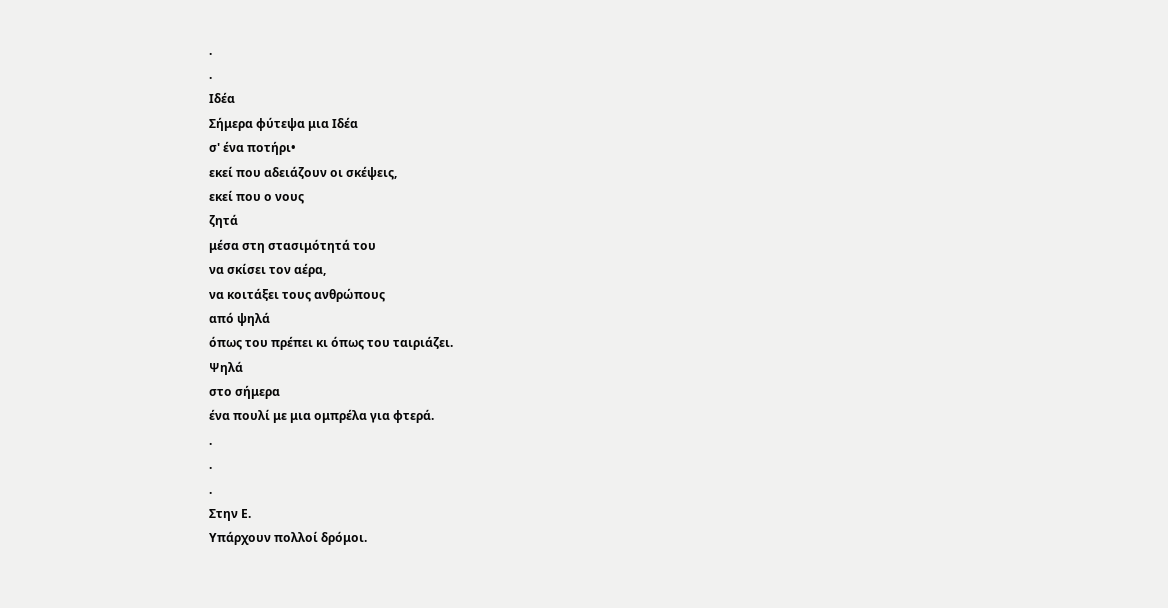.
.
Ιδέα
Σήμερα φύτεψα μια Ιδέα
σ' ένα ποτήρι•
εκεί που αδειάζουν οι σκέψεις,
εκεί που ο νους
ζητά
μέσα στη στασιμότητά του
να σκίσει τον αέρα,
να κοιτάξει τους ανθρώπους
από ψηλά
όπως του πρέπει κι όπως του ταιριάζει.
Ψηλά
στο σήμερα
ένα πουλί με μια ομπρέλα για φτερά.
.
.
.
Στην Ε.
Υπάρχουν πολλοί δρόμοι.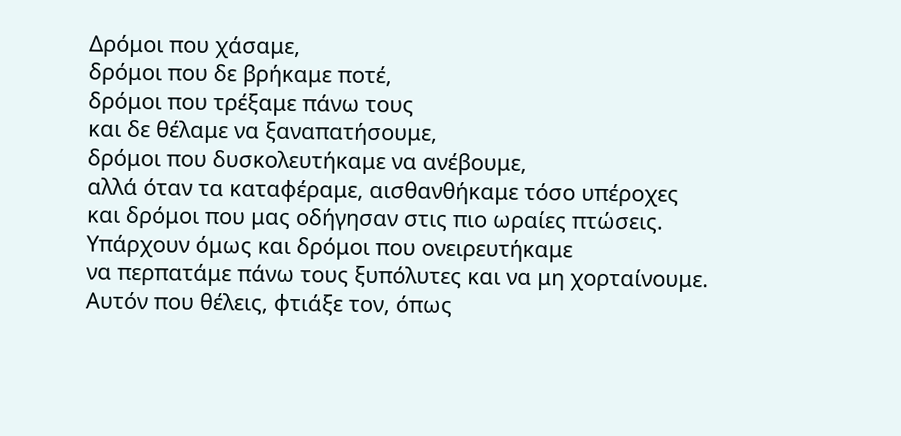Δρόμοι που χάσαμε,
δρόμοι που δε βρήκαμε ποτέ,
δρόμοι που τρέξαμε πάνω τους
και δε θέλαμε να ξαναπατήσουμε,
δρόμοι που δυσκολευτήκαμε να ανέβουμε,
αλλά όταν τα καταφέραμε, αισθανθήκαμε τόσο υπέροχες
και δρόμοι που μας οδήγησαν στις πιο ωραίες πτώσεις.
Υπάρχουν όμως και δρόμοι που ονειρευτήκαμε
να περπατάμε πάνω τους ξυπόλυτες και να μη χορταίνουμε.
Αυτόν που θέλεις, φτιάξε τον, όπως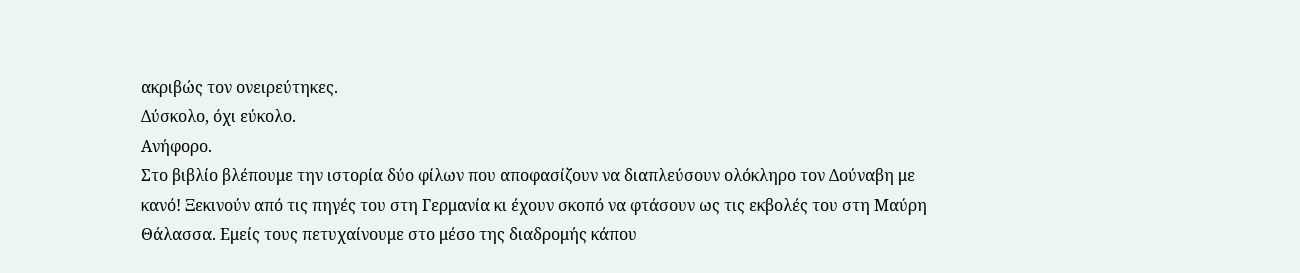ακριβώς τον ονειρεύτηκες.
Δύσκολο, όχι εύκολο.
Ανήφορο.
Στο βιβλίο βλέπουμε την ιστορία δύο φίλων που αποφασίζουν να διαπλεύσουν ολόκληρο τον Δούναβη με κανό! Ξεκινούν από τις πηγές του στη Γερμανία κι έχουν σκοπό να φτάσουν ως τις εκβολές του στη Μαύρη Θάλασσα. Εμείς τους πετυχαίνουμε στο μέσο της διαδρομής κάπου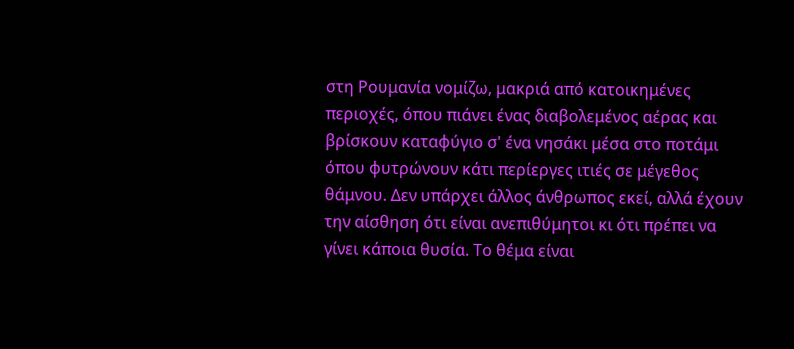στη Ρουμανία νομίζω, μακριά από κατοικημένες περιοχές, όπου πιάνει ένας διαβολεμένος αέρας και βρίσκουν καταφύγιο σ' ένα νησάκι μέσα στο ποτάμι όπου φυτρώνουν κάτι περίεργες ιτιές σε μέγεθος θάμνου. Δεν υπάρχει άλλος άνθρωπος εκεί, αλλά έχουν την αίσθηση ότι είναι ανεπιθύμητοι κι ότι πρέπει να γίνει κάποια θυσία. Το θέμα είναι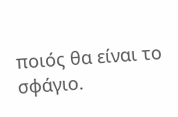ποιός θα είναι το σφάγιο.